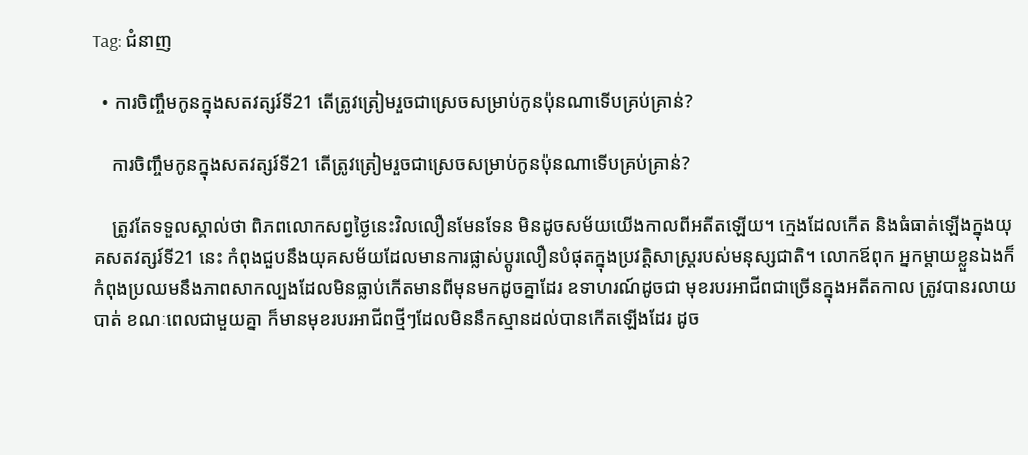Tag: ជំនាញ

  • ការចិញ្ចឹមកូនក្នុងសតវត្សរ៍ទី21 តើត្រូវត្រៀមរួចជាស្រេចសម្រាប់កូនប៉ុនណាទើបគ្រប់គ្រាន់?

    ការចិញ្ចឹមកូនក្នុងសតវត្សរ៍ទី21 តើត្រូវត្រៀមរួចជាស្រេចសម្រាប់កូនប៉ុនណាទើបគ្រប់គ្រាន់?

    ត្រូវតែទទួលស្គាល់ថា ពិភពលោកសព្វថ្ងៃនេះវិលលឿនមែនទែន មិនដូចសម័យយើងកាលពីអតីតឡើយ។ ក្មេងដែលកើត និងធំធាត់ឡើងក្នុងយុគសតវត្សរ៍ទី21 នេះ កំពុងជួបនឹងយុគសម័យដែលមានការផ្លាស់ប្ដូរលឿនបំផុតក្នុងប្រវត្តិសាស្ត្ររបស់មនុស្សជាតិ។ លោកឪពុក អ្នកម្ដាយខ្លួនឯងក៏កំពុងប្រឈមនឹងភាពសាកល្បងដែលមិនធ្លាប់កើតមានពីមុនមកដូចគ្នាដែរ ឧទាហរណ៍ដូចជា មុខរបរអាជីពជាច្រើនក្នុងអតីតកាល ត្រូវបានរលាយបាត់ ខណៈពេលជាមួយគ្នា ក៏មានមុខរបរអាជីពថ្មីៗដែលមិននឹកស្មានដល់បានកើតឡើងដែរ ដូច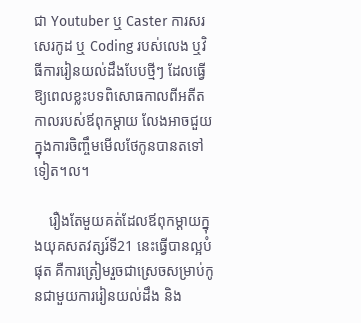ជា Youtuber ឬ Caster ការសរសេរកូដ ឬ Coding របស់លេង ឬវិធីការរៀនយល់ដឹងបែបថ្មីៗ ដែលធ្វើឱ្យពេលខ្លះបទពិសោធកាលពីអតីតកាលរបស់ឪពុកម្ដាយ លែងអាចជួយក្នុងការចិញ្ចឹមមើលថែកូនបានតទៅទៀត។ល។

    រឿងតែមួយគត់ដែលឪពុកម្ដាយក្នុងយុគសតវត្សរ៍ទី21 នេះធ្វើបានល្អបំផុត គឺការត្រៀមរួចជាស្រេចសម្រាប់កូនជាមួយការរៀនយល់ដឹង និង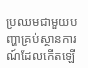ប្រឈមជាមួយបញ្ហាគ្រប់ស្ថានការណ៍ដែលកើតឡើ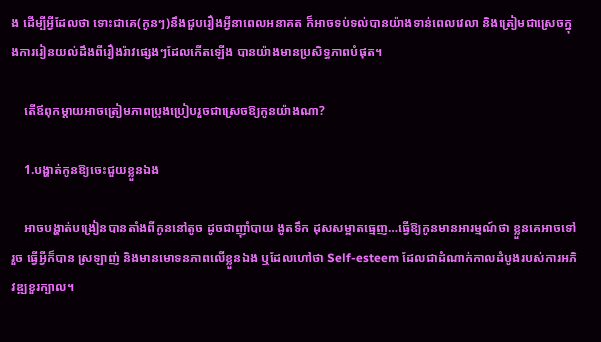ង ដើម្បីអ្វីដែលថា ទោះជាគេ(កូនៗ)នឹងជួបរឿងអ្វីនាពេលអនាគត ក៏អាចទប់ទល់បានយ៉ាងទាន់ពេលវេលា និងត្រៀមជាស្រេចក្នុងការរៀនយល់ដឹងពីរឿងរ៉ាវផ្សេងៗដែលកើតឡើង បានយ៉ាងមានប្រសិទ្ធភាពបំផុត។

    តើឪពុកម្ដាយអាចត្រៀមភាពប្រុងប្រៀបរួចជាស្រេចឱ្យកូនយ៉ាងណា?

    1.បង្ហាត់កូនឱ្យចេះជួយខ្លួនឯង

    អាចបង្ហាត់បង្រៀនបានតាំងពីកូននៅតូច ដូចជាញ៉ាំបាយ ងូតទឹក ដុសសម្អាតធ្មេញ…ធ្វើឱ្យកូនមានអារម្មណ៍ថា ខ្លួនគេអាចទៅរួច ធ្វើអ្វីក៏បាន ស្រឡាញ់ និងមានមោទនភាពលើខ្លួនឯង ឬដែលហៅថា Self-esteem ដែលជាដំណាក់កាលដំបូងរបស់ការអភិវឌ្ឍខួរក្បាល។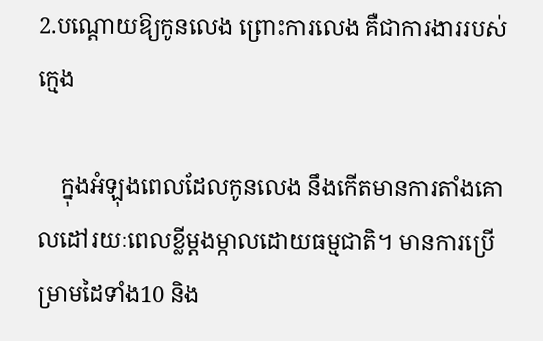2.បណ្ដោយឱ្យកូនលេង ព្រោះការលេង គឺជាការងាររបស់ក្មេង

    ក្នុងអំឡុងពេលដែលកូនលេង នឹងកើតមានការតាំងគោលដៅរយៈពេលខ្លីម្ដងម្កាលដោយធម្មជាតិ។ មានការប្រើម្រាមដៃទាំង10 និង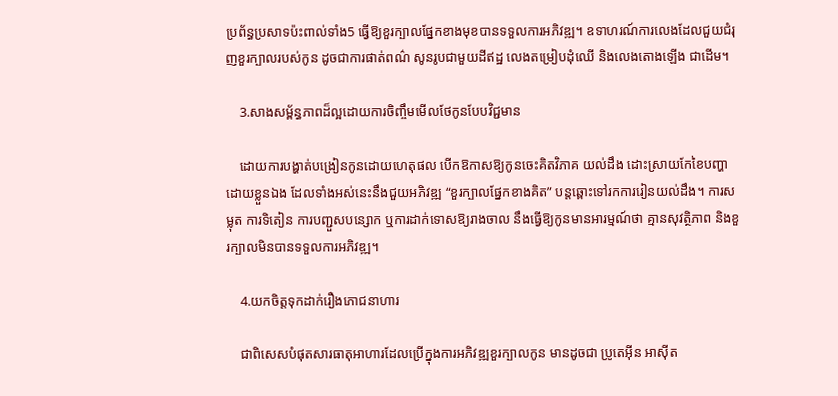ប្រព័ន្ធប្រសាទប៉ះពាល់ទាំង5 ធ្វើឱ្យខួរក្បាលផ្នែកខាងមុខបានទទួលការអភិវឌ្ឍ។ ឧទាហរណ៍ការលេងដែលជួយជំរុញខួរក្បាលរបស់កូន ដូចជាការផាត់ពណ៌ សូនរូបជាមួយដីឥដ្ឋ លេងតម្រៀបដុំឈើ និងលេងតោងឡើង ជាដើម។

    3.សាងសម្ព័ន្ធភាពដ៏ល្អដោយការចិញ្ចឹមមើលថែកូនបែបវិជ្ជមាន

    ដោយការបង្ហាត់បង្រៀនកូនដោយហេតុផល បើកឱកាសឱ្យកូនចេះគិតវិភាគ យល់ដឹង ដោះស្រាយកែខៃបញ្ហាដោយខ្លួនឯង ដែលទាំងអស់នេះនឹងជួយអភិវឌ្ឍ “ខួរក្បាលផ្នែកខាងគិត” បន្តឆ្ពោះទៅរកការរៀនយល់ដឹង។ ការសម្លុត ការទិតៀន ការបញ្ជួសបន្សោក ឬការដាក់ទោសឱ្យរាងចាល នឹងធ្វើឱ្យកូនមានអារម្មណ៍ថា គ្មានសុវត្ថិភាព និងខួរក្បាលមិនបានទទួលការអភិវឌ្ឍ។

    4.យកចិត្តទុកដាក់រឿងភោជនាហារ

    ជាពិសេសបំផុតសារធាតុអាហារដែលប្រើក្នុងការអភិវឌ្ឍខួរក្បាលកូន មានដូចជា ប្រូតេអ៊ីន អាស៊ីត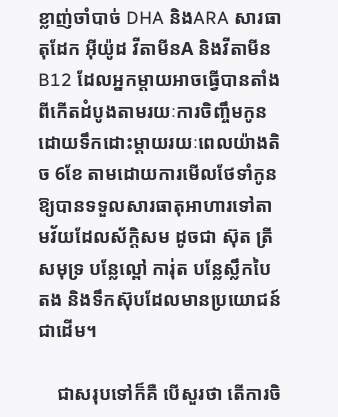ខ្លាញ់ចាំបាច់ DHA និងARA សារធាតុដែក អ៊ីយ៉ូដ វីតាមីនA និងវីតាមីនB12 ដែលអ្នកម្ដាយអាចធ្វើបានតាំងពីកើតដំបូងតាមរយៈការចិញ្ចឹមកូនដោយទឹកដោះម្ដាយរយៈពេលយ៉ាងតិច 6ខែ តាមដោយការមើលថែទាំកូនឱ្យបានទទួលសារធាតុអាហារទៅតាមវ័យដែលស័ក្តិសម ដូចជា ស៊ុត ត្រីសមុទ្រ បន្លែល្ពៅ ការ់ុត បន្លែស្លឹកបៃតង និងទឹកស៊ុបដែលមានប្រយោជន៍ជាដើម។

    ជាសរុបទៅក៏គឺ បើសួរថា តើការចិ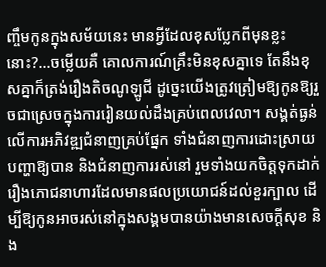ញ្ចឹមកូនក្នុងសម័យនេះ មានអ្វីដែលខុសប្លែកពីមុនខ្លះនោះ?…ចម្លើយគឺ គោលការណ៍គ្រឹះមិនខុសគ្នាទេ តែនឹងខុសគ្នាក៏ត្រង់រឿងតិចណូឡូជី ដូច្នេះយើងត្រូវត្រៀមឱ្យកូនឱ្យរួចជាស្រេចក្នុងការរៀនយល់ដឹងគ្រប់ពេលវេលា។ សង្គត់ធ្ងន់លើការអភិវឌ្ឍជំនាញគ្រប់ផ្នែក ទាំងជំនាញការដោះស្រាយបញ្ហាឱ្យបាន និងជំនាញការរស់នៅ រួមទាំងយកចិត្តទុកដាក់រឿងភោជនាហារដែលមានផលប្រយោជន៍ដល់ខួរក្បាល ដើម្បីឱ្យកូនអាចរស់នៅក្នុងសង្គមបានយ៉ាងមានសេចក្ដីសុខ និង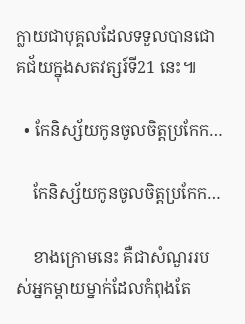ក្លាយជាបុគ្គលដែលទទួលបានជោគជ័យក្នុងសតវត្សរ៍ទី21 នេះ៕

  • កែនិស្ស័យកូនចូលចិត្តប្រកែក…

    កែនិស្ស័យកូនចូលចិត្តប្រកែក…

    ខាងក្រោមនេះ គឺជាសំណួររបស់អ្នកម្តាយម្នាក់ដែលកំពុងតែ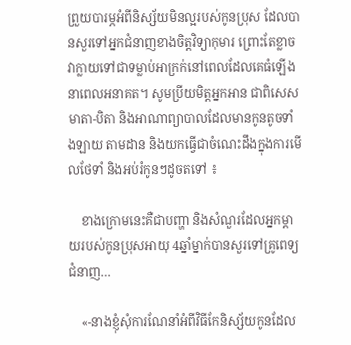ព្រួយបារម្ភអំពីនិស្ស័យមិនល្អរបស់កូនប្រុស ដែលបានសួរទៅអ្នកជំនាញខាងចិត្តវិទ្យាកុមារ ព្រោះតែខ្លាចវាក្លាយទៅជាទម្លាប់អាក្រក់នៅពេលដែលគេធំឡើង នាពេលអនាគត។ សូមប្រីយមិត្តអ្នកអាន ជាពិសេសមាតា-បិតា និងអាណាព្យាបាលដែលមានកូនតូចទាំងឡាយ តាមដាន និងយកធ្វើជាចំណេះដឹងក្នុងការមើលថែទាំ និងអប់រំកូនៗដូចតទៅ ៖

    ខាងក្រោមនេះគឺជាបញ្ហា និងសំណួរដែលអ្នកម្ដាយរបស់កូនប្រុសអាយុ 4ឆ្នាំម្នាក់បានសួរទៅគ្រូពេទ្យជំនាញ…

    «-នាងខ្ញុំសុំការណែនាំអំពីវិធីកែនិស្ស័យកូនដែល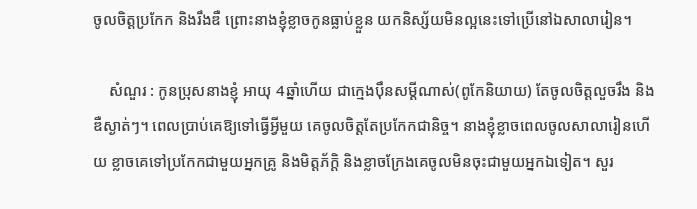ចូលចិត្តប្រកែក និងរឹងឌឺ ព្រោះនាងខ្ញុំខ្លាចកូនធ្លាប់ខ្លួន យកនិស្ស័យមិនល្អនេះទៅប្រើនៅឯសាលារៀន។

    សំណួរ : កូនប្រុសនាងខ្ញុំ អាយុ 4ឆ្នាំហើយ ជាក្មេងប៉ឹនសម្ដីណាស់(ពូកែនិយាយ) តែចូលចិត្តលួចរឹង និងឌឺស្ងាត់ៗ។ ពេលប្រាប់គេឱ្យទៅធ្វើអ្វីមួយ គេចូលចិត្តតែប្រកែកជានិច្ច។ នាងខ្ញុំខ្លាចពេលចូលសាលារៀនហើយ ខ្លាចគេទៅប្រកែកជាមួយអ្នកគ្រូ និងមិត្តភ័ក្តិ និងខ្លាចក្រែងគេចូលមិនចុះជាមួយអ្នកឯទៀត។ សួរ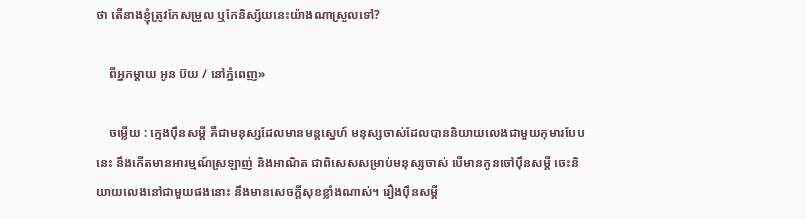ថា តើនាងខ្ញុំត្រូវកែសម្រួល ឬកែនិស្ស័យនេះយ៉ាងណាស្រួលទៅ?

    ពីអ្នកម្តាយ អូន ប៊យ / នៅភ្នំពេញ»

    ចម្លើយ : ក្មេងប៉ឹនសម្ដី គឺជាមនុស្សដែលមានមន្តស្នេហ៍ មនុស្សចាស់ដែលបាននិយាយលេងជាមួយកុមារបែបនេះ នឹងកើតមានអារម្មណ៍ស្រឡាញ់ និងអាណិត ជាពិសេសសម្រាប់មនុស្សចាស់ បើមានកូនចៅប៉ឹនសម្ដី ចេះនិយាយលេងនៅជាមួយផងនោះ នឹងមានសេចក្តីសុខខ្លាំងណាស់។ រឿងប៉ឹនសម្ដី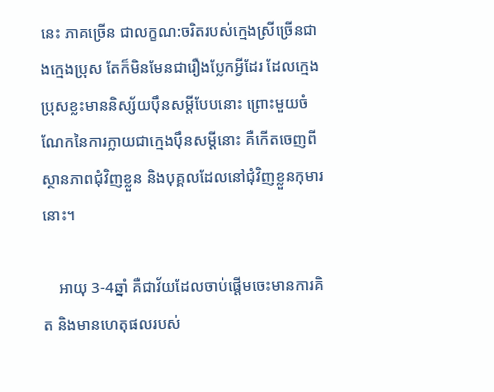នេះ ភាគច្រើន ជាលក្ខណ:ចរិតរបស់ក្មេងស្រីច្រើនជាងក្មេងប្រុស តែក៏មិនមែនជារឿងប្លែកអ្វីដែរ ដែលក្មេងប្រុសខ្លះមាននិស្ស័យប៉ឹនសម្ដីបែបនោះ ព្រោះមួយចំណែកនៃការក្លាយជាក្មេងប៉ឹនសម្ដីនោះ គឺកើតចេញពីស្ថានភាពជុំវិញខ្លួន និងបុគ្គលដែលនៅជុំវិញខ្លួនកុមារនោះ។

    អាយុ 3-4ឆ្នាំ គឺជាវ័យដែលចាប់ផ្តើមចេះមានការគិត និងមានហេតុផលរបស់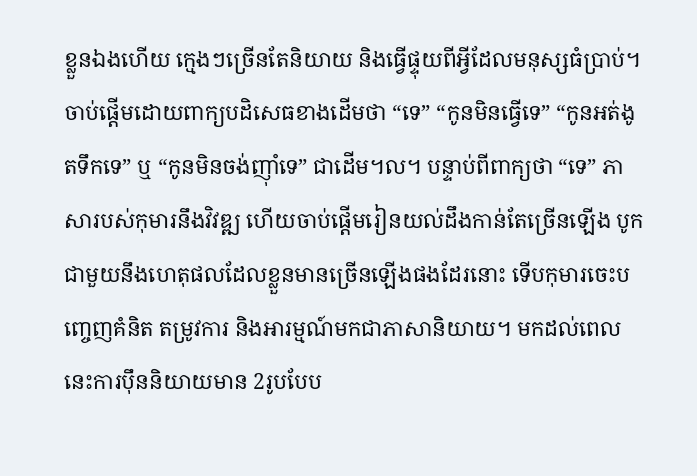ខ្លួនឯងហើយ ក្មេងៗច្រើនតែនិយាយ និងធ្វើផ្ទុយពីអ្វីដែលមនុស្សធំប្រាប់។ ចាប់ផ្តើមដោយពាក្យបដិសេធខាងដើមថា “ទេ” “កូនមិនធ្វើទេ” “កូនអត់ងូតទឹកទេ” ឬ “កូនមិនចង់ញ៉ាំទេ” ជាដើម។ល។ បន្ទាប់ពីពាក្យថា “ទេ” ភាសារបស់កុមារនឹងវិវឌ្ឍ ហើយចាប់ផ្តើមរៀនយល់ដឹងកាន់តែច្រើនឡើង បូកជាមួយនឹងហេតុផលដែលខ្លួនមានច្រើនឡើងផងដែរនោះ ទើបកុមារចេះបញ្ចេញគំនិត តម្រូវការ និងអារម្មណ៍មកជាភាសានិយាយ។ មកដល់ពេលនេះការប៉ឹននិយាយមាន 2រូបបែប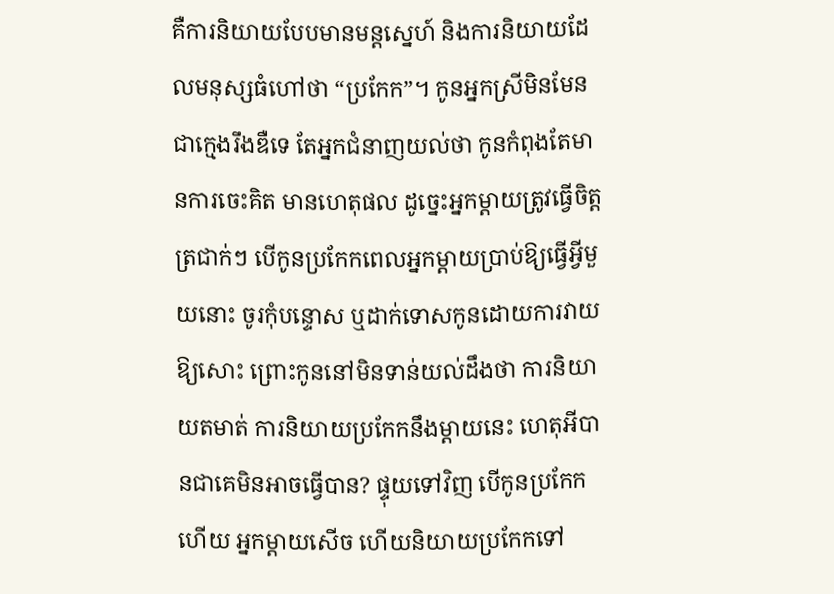គឺការនិយាយបែបមានមន្តស្នេហ៍ និងការនិយាយដែលមនុស្សធំហៅថា “ប្រកែក”។ កូនអ្នកស្រីមិនមែនជាក្មេងរឹងឌឺទេ តែអ្នកជំនាញយល់ថា កូនកំពុងតែមានការចេះគិត មានហេតុផល ដូច្នេះអ្នកម្តាយត្រូវធ្វើចិត្តត្រជាក់ៗ បើកូនប្រកែកពេលអ្នកម្តាយប្រាប់ឱ្យធ្វើអ្វីមួយនោះ ចូរកុំបន្ទោស ឬដាក់ទោសកូនដោយការវាយឱ្យសោះ ព្រោះកូននៅមិនទាន់យល់ដឹងថា ការនិយាយតមាត់ ការនិយាយប្រកែកនឹងម្តាយនេះ ហេតុអីបានជាគេមិនអាចធ្វើបាន? ផ្ទុយទៅវិញ បើកូនប្រកែកហើយ អ្នកម្តាយសើច ហើយនិយាយប្រកែកទៅ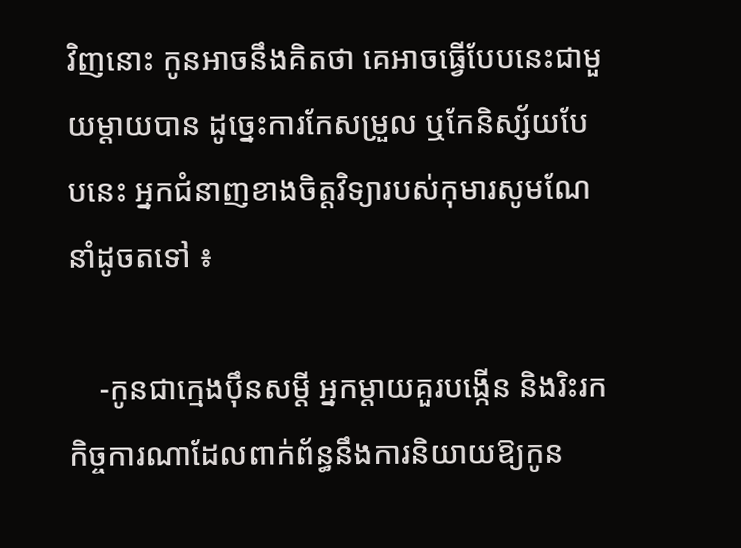វិញនោះ កូនអាចនឹងគិតថា គេអាចធ្វើបែបនេះជាមួយម្តាយបាន ដូច្នេះការកែសម្រួល ឬកែនិស្ស័យបែបនេះ អ្នកជំនាញខាងចិត្តវិទ្យារបស់កុមារសូមណែនាំដូចតទៅ ៖

    -កូនជាក្មេងប៉ឹនសម្ដី អ្នកម្តាយគួរបង្កើន និងរិះរកកិច្ចការណាដែលពាក់ព័ន្ធនឹងការនិយាយឱ្យកូន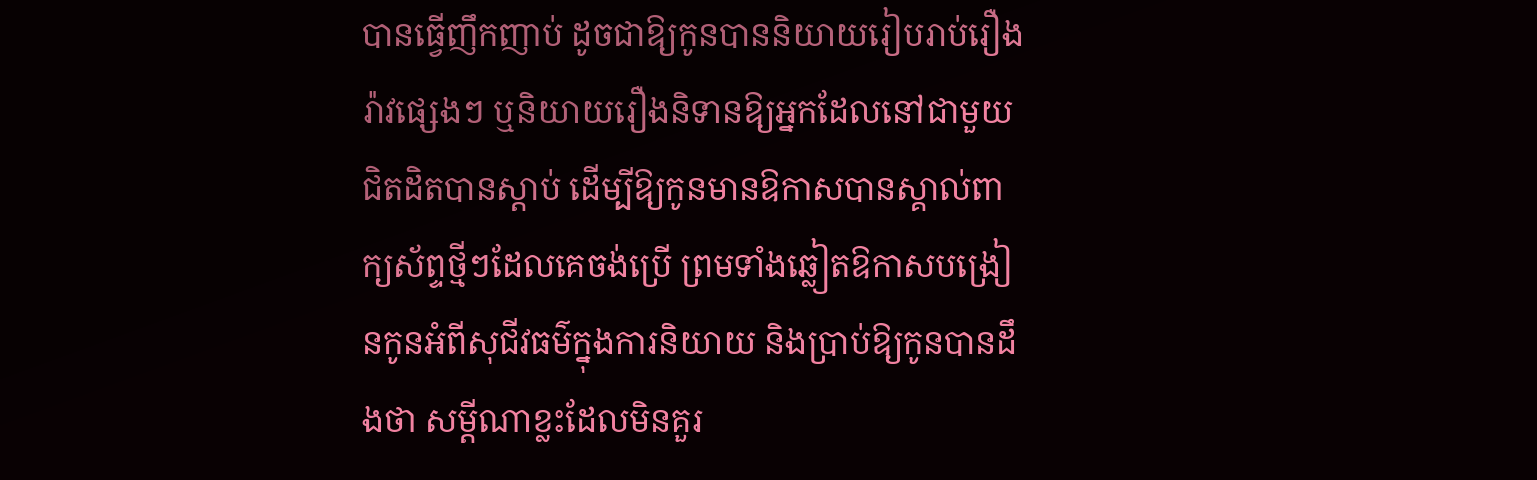បានធ្វើញឹកញាប់ ដូចជាឱ្យកូនបាននិយាយរៀបរាប់រឿងរ៉ាវផ្សេងៗ ឬនិយាយរឿងនិទានឱ្យអ្នកដែលនៅជាមួយជិតដិតបានស្តាប់ ដើម្បីឱ្យកូនមានឱកាសបានស្គាល់ពាក្យស័ព្ទថ្មីៗដែលគេចង់ប្រើ ព្រមទាំងឆ្លៀតឱកាសបង្រៀនកូនអំពីសុជីវធម៌ក្នុងការនិយាយ និងប្រាប់ឱ្យកូនបានដឹងថា សម្ដីណាខ្លះដែលមិនគួរ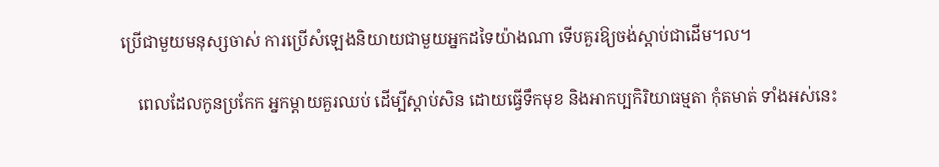ប្រើជាមួយមនុស្សចាស់ ការប្រើសំឡេងនិយាយជាមួយអ្នកដទៃយ៉ាងណា ទើបគួរឱ្យចង់ស្តាប់ជាដើម។ល។

    ពេលដែលកូនប្រកែក អ្នកម្តាយគួរឈប់ ដើម្បីស្តាប់សិន ដោយធ្វើទឹកមុខ និងអាកប្បកិរិយាធម្មតា កុំតមាត់ ទាំងអស់នេះ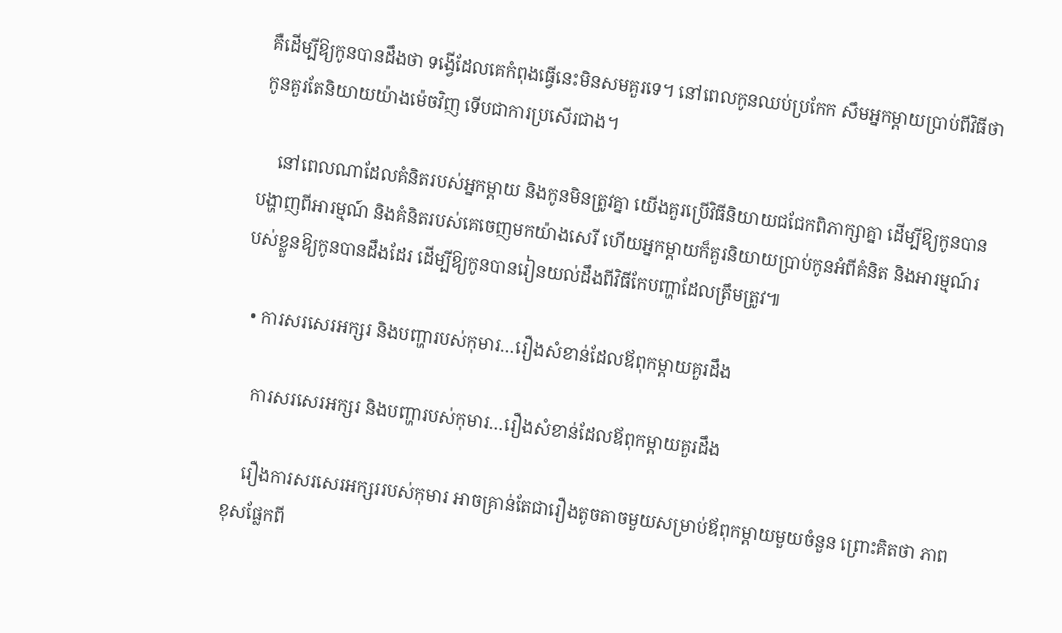គឺដើម្បីឱ្យកូនបានដឹងថា ទង្វើដែលគេកំពុងធ្វើនេះមិនសមគួរទេ។ នៅពេលកូនឈប់ប្រកែក សឹមអ្នកម្ដាយប្រាប់ពីវិធីថា កូនគួរតែនិយាយយ៉ាងម៉េចវិញ ទើបជាការប្រសើរជាង។

    នៅពេលណាដែលគំនិតរបស់អ្នកម្តាយ និងកូនមិនត្រូវគ្នា យើងគួរប្រើវិធីនិយាយជជែកពិភាក្សាគ្នា ដើម្បីឱ្យកូនបានបង្ហាញពីអារម្មណ៍ និងគំនិតរបស់គេចេញមកយ៉ាងសេរី ហើយអ្នកម្តាយក៏គួរនិយាយប្រាប់កូនអំពីគំនិត និងអារម្មណ៍របស់ខ្លួនឱ្យកូនបានដឹងដែរ ដើម្បីឱ្យកូនបានរៀនយល់ដឹងពីវិធីកែបញ្ហាដែលត្រឹមត្រូវ៕

  • ការសរសេរអក្សរ និងបញ្ហារបស់កុមារ…រឿងសំខាន់ដែលឪពុកម្តាយគួរដឹង

    ការសរសេរអក្សរ និងបញ្ហារបស់កុមារ…រឿងសំខាន់ដែលឪពុកម្តាយគួរដឹង

    រឿងការសរសេរអក្សររបស់កុមារ អាចគ្រាន់តែជារឿងតូចតាចមួយសម្រាប់ឪពុកម្តាយមួយចំនួន ព្រោះគិតថា ភាពខុសផ្លែកពី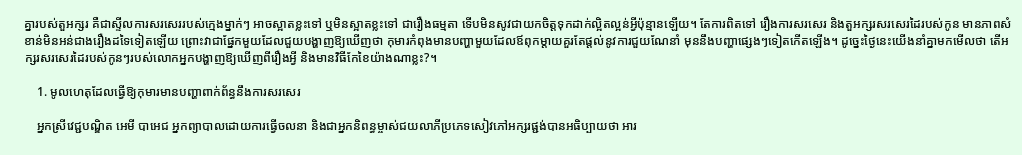គ្នារបស់តួអក្សរ គឺជាស្ទីលការសរសេររបស់ក្មេងម្នាក់ៗ អាចស្អាតខ្លះទៅ ឬមិនស្អាតខ្លះទៅ ជារឿងធម្មតា ទើបមិនសូវជាយកចិត្តទុកដាក់ល្អិតល្អន់អ្វីប៉ុន្មានឡើយ។ តែការពិតទៅ រឿងការសរសេរ និងតួអក្សរសរសេរដៃរបស់កូន មានភាពសំខាន់មិនអន់ជាងរឿងដទៃទៀតឡើយ ព្រោះវាជាផ្នែកមួយដែលជួយបង្ហាញឱ្យឃើញថា កុមារកំពុងមានបញ្ហាមួយដែលឪពុកម្តាយគួរតែផ្តល់នូវការជួយណែនាំ មុននឹងបញ្ហាផ្សេងៗទៀតកើតឡើង។ ដូច្នេះថ្ងៃនេះយើងនាំគ្នាមកមើលថា តើអក្សរសរសេរដៃរបស់កូនៗរបស់លោកអ្នកបង្ហាញឱ្យឃើញពីរឿងអ្វី និងមានវិធីកែខៃយ៉ាងណាខ្លះ?។

    1. មូលហេតុដែលធ្វើឱ្យកុមារមានបញ្ហាពាក់ព័ន្ធនឹងការសរសេរ

    អ្នកស្រីវេជ្ជបណ្ឌិត អេមី បាអេជ អ្នកព្យាបាលដោយការធ្វើចលនា និងជាអ្នកនិពន្ធម្ចាស់ជយលាភីប្រភេទសៀវភៅអក្សរផ្ជង់បានអធិប្បាយថា អារ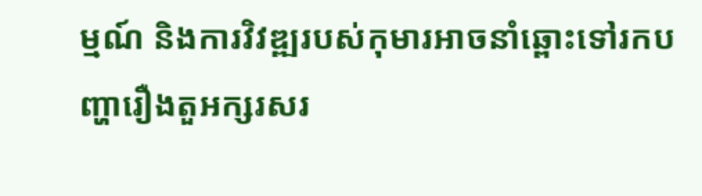ម្មណ៍ និងការវិវឌ្ឍរបស់កុមារអាចនាំឆ្ពោះទៅរកបញ្ហារឿងតួអក្សរសរ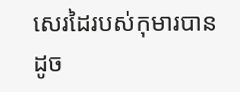សេរដៃរបស់កុមារបានដូច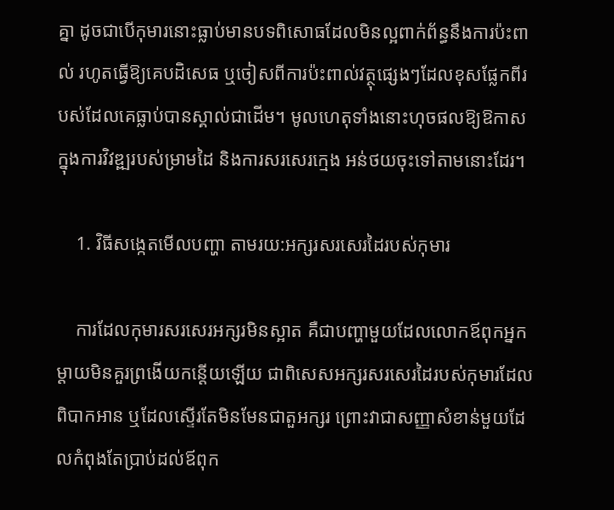គ្នា ដូចជាបើកុមារនោះធ្លាប់មានបទពិសោធដែលមិនល្អពាក់ព័ន្ធនឹងការប៉ះពាល់ រហូតធ្វើឱ្យគេបដិសេធ ឬចៀសពីការប៉ះពាល់វត្ថុផ្សេងៗដែលខុសផ្លែកពីរបស់ដែលគេធ្លាប់បានស្គាល់ជាដើម។ មូលហេតុទាំងនោះហុចផលឱ្យឱកាសក្នុងការវិវឌ្ឍរបស់ម្រាមដៃ និងការសរសេរក្មេង អន់ថយចុះទៅតាមនោះដែរ។

    1. វិធីសង្កេតមើលបញ្ហា តាមរយ:អក្សរសរសេរដៃរបស់កុមារ

    ការដែលកុមារសរសេរអក្សរមិនស្អាត គឺជាបញ្ហាមួយដែលលោកឪពុកអ្នកម្តាយមិនគួរព្រងើយកន្តើយឡើយ ជាពិសេសអក្សរសរសេរដៃរបស់កុមារដែលពិបាកអាន ឬដែលស្ទើរតែមិនមែនជាតួអក្សរ ព្រោះវាជាសញ្ញាសំខាន់មួយដែលកំពុងតែប្រាប់ដល់ឪពុក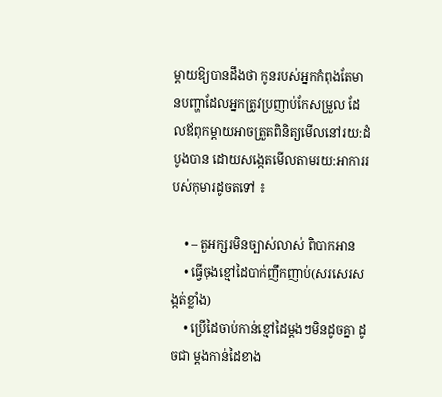ម្តាយឱ្យបានដឹងថា កូនរបស់អ្នកកំពុងតែមានបញ្ហាដែលអ្នកត្រូវប្រញាប់កែសម្រួល ដែលឪពុកម្តាយអាចត្រួតពិនិត្យមើលនៅរយ:ដំបូងបាន ដោយសង្កេតមើលតាមរយ:អាការរបស់កុមារដូចតទៅ ៖

    • – តួអក្សរមិនច្បាស់លាស់ ពិបាកអាន
    • ធ្វើចុងខ្មៅដៃបាក់ញឹកញាប់(សរសេរសង្កត់ខ្លាំង)
    • ប្រើដៃចាប់កាន់ខ្មៅដៃម្តងៗមិនដូចគ្នា ដូចជា ម្តងកាន់ដៃខាង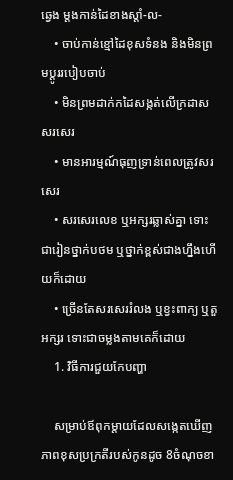ឆ្វេង ម្តងកាន់ដៃខាងស្តាំ-ល-
    • ចាប់កាន់ខ្មៅដៃខុសទំនង និងមិនព្រមប្តូររបៀបចាប់
    • មិនព្រមដាក់កដៃសង្កត់លើក្រដាសសរសេរ
    • មានអារម្មណ៍ធុញទ្រាន់ពេលត្រូវសរសេរ
    • សរសេរលេខ ឬអក្សរឆ្លាស់គ្នា ទោះជារៀនថ្នាក់បថម ឬថ្នាក់ខ្ពស់ជាងហ្នឹងហើយក៏ដោយ
    • ច្រើនតែសរសេររំលង ឬខ្វះពាក្យ ឬតួអក្សរ ទោះជាចម្លងតាមគេក៏ដោយ
    1. វិធីការជួយកែបញ្ហា

    សម្រាប់ឪពុកម្តាយដែលសង្កេតឃើញភាពខុសប្រក្រតីរបស់កូនដូច 8ចំណុចខា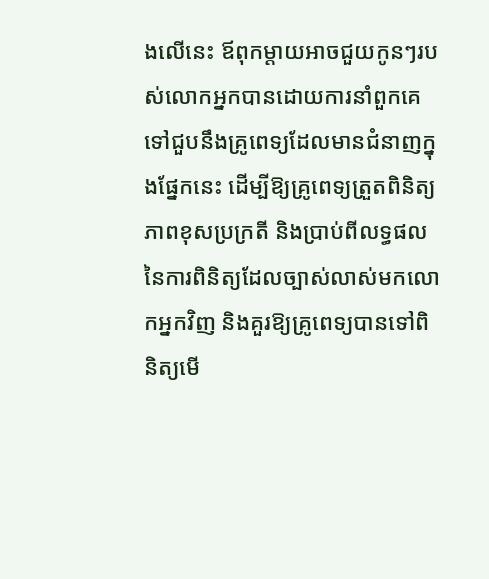ងលើនេះ ឪពុកម្តាយអាចជួយកូនៗរបស់លោកអ្នកបានដោយការនាំពួកគេទៅជួបនឹងគ្រូពេទ្យដែលមានជំនាញក្នុងផ្នែកនេះ ដើម្បីឱ្យគ្រូពេទ្យត្រួតពិនិត្យភាពខុសប្រក្រតី និងប្រាប់ពីលទ្ធផលនៃការពិនិត្យដែលច្បាស់លាស់មកលោកអ្នកវិញ និងគួរឱ្យគ្រូពេទ្យបានទៅពិនិត្យមើ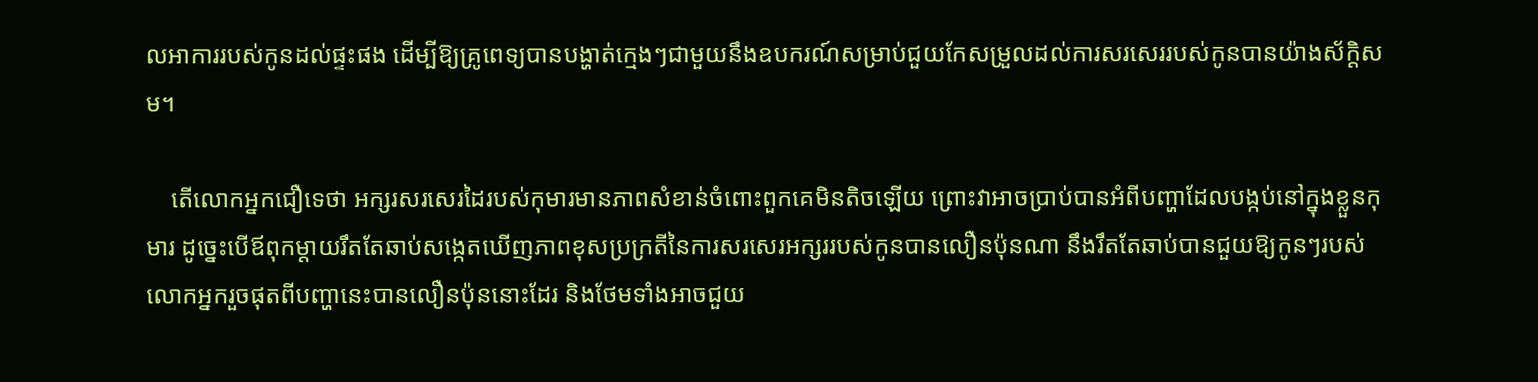លអាការរបស់កូនដល់ផ្ទះផង ដើម្បីឱ្យគ្រូពេទ្យបានបង្ហាត់ក្មេងៗជាមួយនឹងឧបករណ៍សម្រាប់ជួយកែសម្រួលដល់ការសរសេររបស់កូនបានយ៉ាងស័ក្តិសម។

    តើលោកអ្នកជឿទេថា អក្សរសរសេរដៃរបស់កុមារមានភាពសំខាន់ចំពោះពួកគេមិនតិចឡើយ ព្រោះវាអាចប្រាប់បានអំពីបញ្ហាដែលបង្កប់នៅក្នុងខ្លួនកុមារ ដូច្នេះបើឪពុកម្តាយរឹតតែឆាប់សង្កេតឃើញភាពខុសប្រក្រតីនៃការសរសេរអក្សររបស់កូនបានលឿនប៉ុនណា នឹងរឹតតែឆាប់បានជួយឱ្យកូនៗរបស់លោកអ្នករួចផុតពីបញ្ហានេះបានលឿនប៉ុននោះដែរ និងថែមទាំងអាចជួយ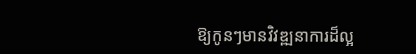ឱ្យកូនៗមានវិវឌ្ឍនាការដ៏ល្អ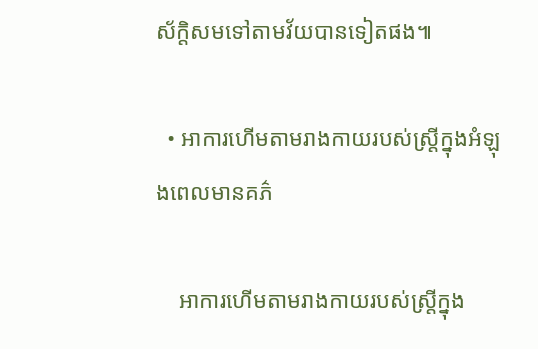ស័ក្តិសមទៅតាមវ័យបានទៀតផង៕

  • អាការហើមតាមរាងកាយរបស់ស្រ្តីក្នុងអំឡុងពេលមានគភ៌

    អាការហើមតាមរាងកាយរបស់ស្រ្តីក្នុង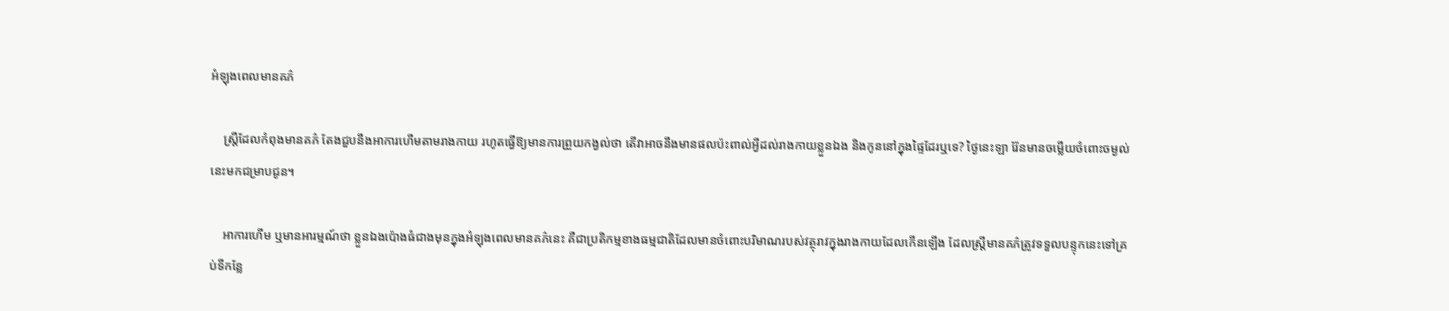អំឡុងពេលមានគភ៌

    ស្រ្តីដែលកំពុងមានគភ៌ តែងជួបនឹងអាការហើមតាមរាងកាយ រហូតធ្វើឱ្យមានការព្រួយកង្វល់ថា តើវាអាចនឹងមានផលប៉ះពាល់អ្វីដល់រាងកាយខ្លួនឯង និងកូននៅក្នុងផ្ទៃដែរឬទេ? ថ្ងៃនេះឡា រ៉ែនមានចម្លើយចំពោះចម្ងល់នេះមកជម្រាបជូន។

    អាការហើម ឬមានអារម្មណ៍ថា ខ្លួនឯងប៉ោងធំជាងមុនក្នុងអំឡុងពេលមានគភ៌នេះ គឺជាប្រតិកម្មខាងធម្មជាតិដែលមានចំពោះបរិមាណរបស់វត្ថុរាវក្នុងរាងកាយដែលកើនឡើង ដែលស្ត្រីមានគភ៌ត្រូវទទួលបន្ទុកនេះទៅគ្រប់ទីកន្លែ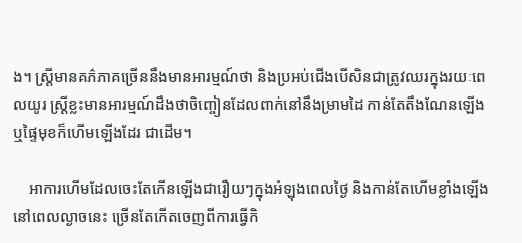ង។ ស្ត្រីមានគភ៌ភាគច្រើននឹងមានអារម្មណ៍ថា និងប្រអប់ជើងបើសិនជាត្រូវឈរក្នុងរយៈពេលយូរ ស្ត្រីខ្លះមានអារម្មណ៍ដឹងថាចិញ្ចៀនដែលពាក់នៅនឹងម្រាមដៃ កាន់តែតឹងណែនឡើង ឬផ្ទៃមុខក៏ហើមឡើងដែរ ជាដើម។

    អាការហើមដែលចេះតែកើនឡើងជារឿយៗក្នុងអំឡុងពេលថ្ងៃ និងកាន់តែហើមខ្លាំងឡើងនៅពេលល្ងាចនេះ ច្រើនតែកើតចេញពីការធ្វើកិ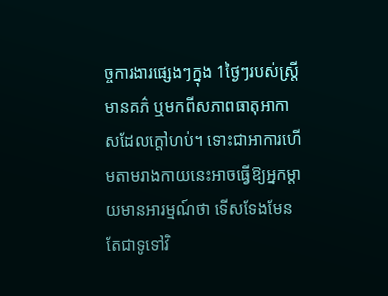ច្ចការងារផ្សេងៗក្នុង 1ថ្ងៃៗរបស់ស្ត្រីមានគភ៌ ឬមកពីសភាពធាតុអាកាសដែលក្តៅហប់។ ទោះជាអាការហើមតាមរាងកាយនេះអាចធ្វើឱ្យអ្នកម្តាយមានអារម្មណ៍ថា ទើសទែងមែន តែជាទូទៅវិ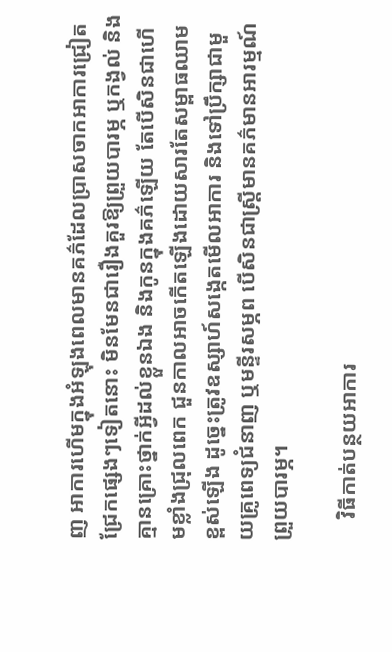ញ អាការហើមក្នុងអំឡុងពេលមានគភ៌ដែលប្រាសចាកអាការជ្រៀតជ្រែកផ្សេងៗទៀតនោះ មិនមែនជារឿងគួរឱ្យព្រួយបារម្ភ ឬកង្វល់ និងគ្មានគ្រោះថ្នាក់អ្វីដល់ខ្លួនឯង និងកូនក្នុងគភ៌ឡើយ តែបើសិនជាហើមខ្លាំងជ្រុលពេក ជួនកាលអាចកើតឡើងដោយសារតែសម្ពាធឈាមខ្ពស់ឡើង ដូច្នេះត្រូវឧស្សាហ៍សង្កេតមើលអាការ និងទៅប្រឹក្សាជាមួយគ្រូពេទ្យជំនាញ ឬមន្ទីរសម្ភព បើសិនជាស្ត្រីមានគភ៌មានអារម្មណ៍ព្រួយបារម្ភ។

    វិធីកាត់បន្ថយអាការ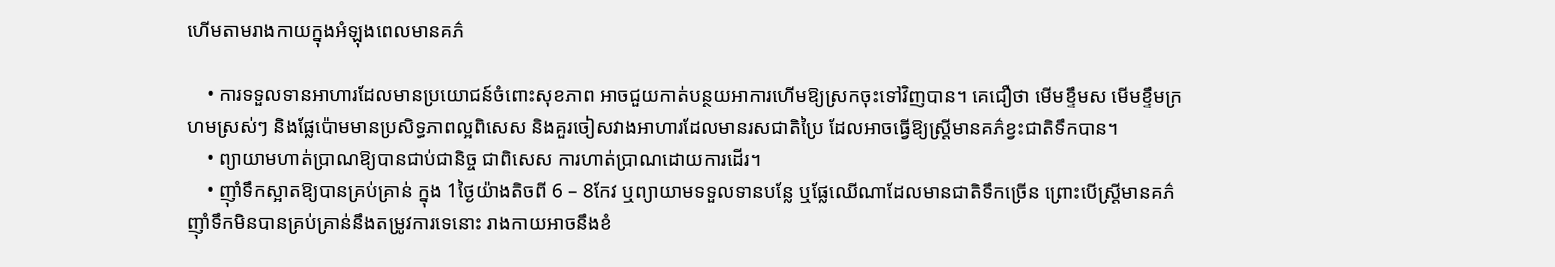ហើមតាមរាងកាយក្នុងអំឡុងពេលមានគភ៌

    • ការទទួលទានអាហារដែលមានប្រយោជន៍ចំពោះសុខភាព អាចជួយកាត់បន្ថយអាការហើមឱ្យស្រកចុះទៅវិញបាន។ គេជឿថា មើមខ្ទឹមស មើមខ្ទឹមក្រហមស្រស់ៗ និងផ្លែប៉ោមមានប្រសិទ្ធភាពល្អពិសេស និងគួរចៀសវាងអាហារដែលមានរសជាតិប្រៃ ដែលអាចធ្វើឱ្យស្ត្រីមានគភ៌ខ្វះជាតិទឹកបាន។
    • ព្យាយាមហាត់ប្រាណឱ្យបានជាប់ជានិច្ច ជាពិសេស ការហាត់ប្រាណដោយការដើរ។
    • ញ៉ាំទឹកស្អាតឱ្យបានគ្រប់គ្រាន់ ក្នុង 1ថ្ងៃយ៉ាងតិចពី 6 – 8កែវ ឬព្យាយាមទទួលទានបន្លែ ឬផ្លែឈើណាដែលមានជាតិទឹកច្រើន ព្រោះបើស្ត្រីមានគភ៌ញ៉ាំទឹកមិនបានគ្រប់គ្រាន់នឹងតម្រូវការទេនោះ រាងកាយអាចនឹងខំ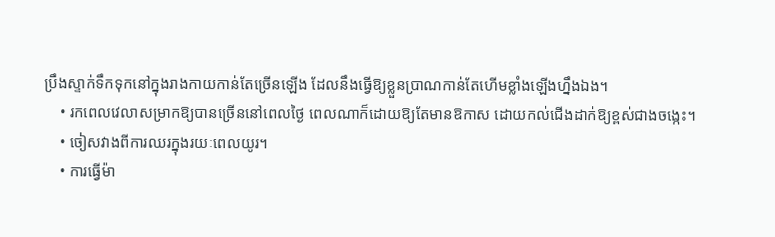ប្រឹងស្ទាក់ទឹកទុកនៅក្នុងរាងកាយកាន់តែច្រើនឡើង ដែលនឹងធ្វើឱ្យខ្លួនប្រាណកាន់តែហើមខ្លាំងឡើងហ្នឹងឯង។
    • រកពេលវេលាសម្រាកឱ្យបានច្រើននៅពេលថ្ងៃ ពេលណាក៏ដោយឱ្យតែមានឱកាស ដោយកល់ជើងដាក់ឱ្យខ្ពស់ជាងចង្កេះ។
    • ចៀសវាងពីការឈរក្នុងរយៈពេលយូរ។
    • ការធ្វើម៉ា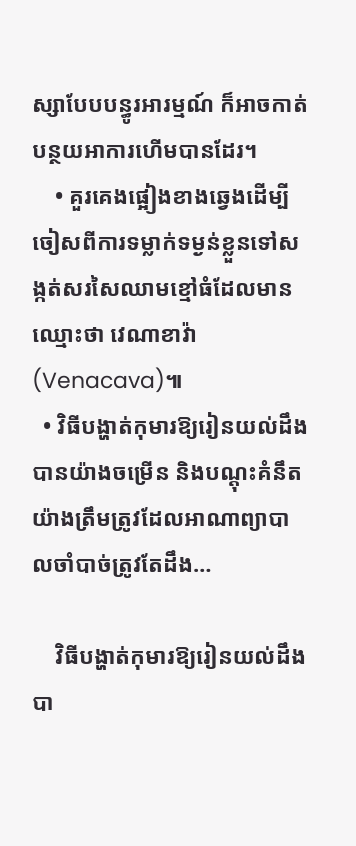ស្សាបែបបន្ធូរអារម្មណ៍ ក៏អាចកាត់បន្ថយអាការហើមបានដែរ។
    • គួរគេងផ្អៀងខាងឆ្វេងដើម្បីចៀសពីការទម្លាក់ទម្ងន់ខ្លួនទៅសង្កត់សរសៃឈាមខ្មៅធំដែលមានឈ្មោះថា វេណាខាវ៉ា(Venacava)៕
  • វិធីបង្ហាត់កុមារឱ្យរៀនយល់ដឹងបានយ៉ាងចម្រើន និងបណ្ដុះគំនឹតយ៉ាងត្រឹមត្រូវដែលអាណាព្យាបាលចាំបាច់ត្រូវតែដឹង…

    វិធីបង្ហាត់កុមារឱ្យរៀនយល់ដឹងបា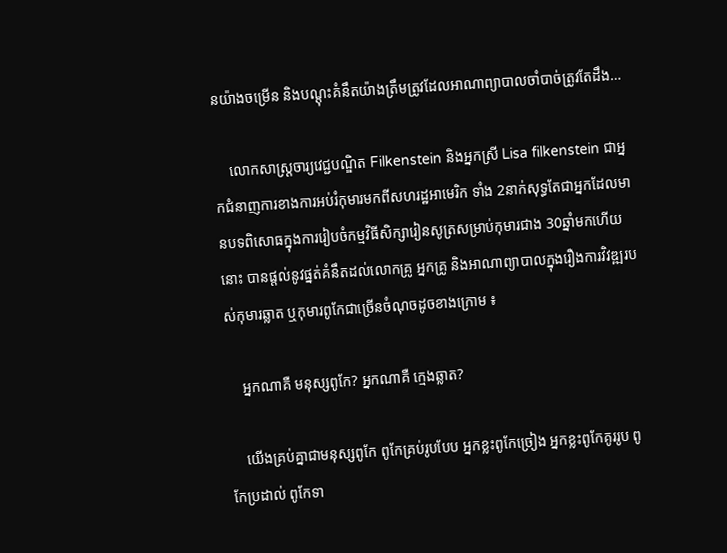នយ៉ាងចម្រើន និងបណ្ដុះគំនឹតយ៉ាងត្រឹមត្រូវដែលអាណាព្យាបាលចាំបាច់ត្រូវតែដឹង…

    លោកសាស្រ្តចារ្យវេជ្ជបណ្ឌិត Filkenstein និងអ្នកស្រី Lisa filkenstein ជាអ្នកជំនាញការខាងការអប់រំកុមារមកពីសហរដ្ឋអាមេរិក ទាំង 2នាក់សុទ្ធតែជាអ្នកដែលមានបទពិសោធក្នុងការរៀបចំកម្មវិធីសិក្សារៀនសូត្រសម្រាប់កុមារជាង 30ឆ្នាំមកហើយនោះ បានផ្តល់នូវផ្នត់គំនឹតដល់លោកគ្រូ អ្នកគ្រូ និងអាណាព្យាបាលក្នុងរឿងការវិវឌ្ឍរបស់កុមារឆ្លាត ឬកុមារពូកែជាច្រើនចំណុចដូចខាងក្រោម ៖

    អ្នកណាគឺ មនុស្សពូកែ? អ្នកណាគឺ ក្មេងឆ្លាត?

    យើងគ្រប់គ្នាជាមនុស្សពូកែ ពូកែគ្រប់រូបបែប អ្នកខ្លះពូកែច្រៀង អ្នកខ្លះពូកែគូររូប ពូកែប្រដាល់ ពូកែទា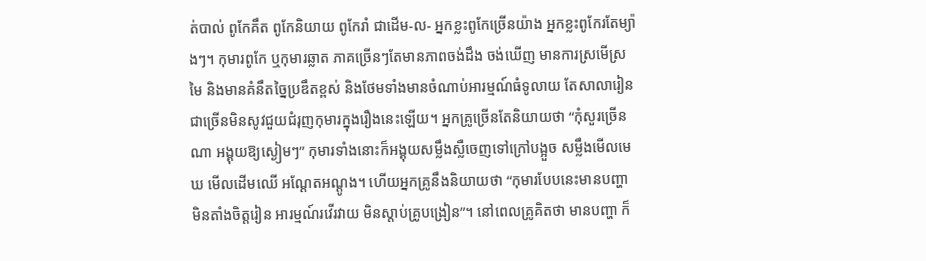ត់បាល់ ពូកែគឹត ពូកែនិយាយ ពូកែរាំ ជាដើម-ល- អ្នកខ្លះពូកែច្រើនយ៉ាង អ្នកខ្លះពូកែរតែម្យ៉ាងៗ។ កុមារពូកែ ឬកុមារឆ្លាត ភាគច្រើនៗតែមានភាពចង់ដឹង ចង់ឃើញ មានការស្រមើស្រមៃ និងមានគំនឹតច្នៃប្រឌឹតខ្ពស់ និងថែមទាំងមានចំណាប់អារម្មណ៍ធំទូលាយ តែសាលារៀនជាច្រើនមិនសូវជួយជំរុញកុមារក្នុងរឿងនេះឡើយ។ អ្នកគ្រូច្រើនតែនិយាយថា “កុំសួរច្រើនណា អង្គុយឱ្យស្ងៀមៗ” កុមារទាំងនោះក៏អង្គុយសម្លឹងស្លឺចេញទៅក្រៅបង្អួច សម្លឹងមើលមេឃ មើលដើមឈើ អណ្តែតអណ្តូង។ ហើយអ្នកគ្រូនឹងនិយាយថា “កុមារបែបនេះមានបញ្ហា មិនតាំងចិត្តរៀន អារម្មណ៍រវើរវាយ មិនស្តាប់គ្រូបង្រៀន”។ នៅពេលគ្រូគិតថា មានបញ្ហា ក៏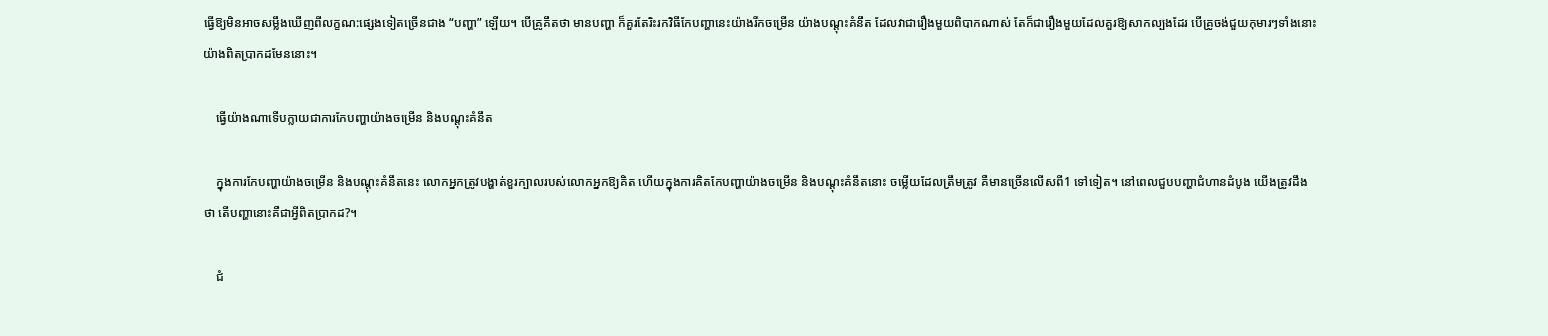ធ្វើឱ្យមិនអាចសម្លឹងឃើញពីលក្ខណ:ផ្សេងទៀតច្រើនជាង “បញ្ហា” ឡើយ។ បើគ្រូគឹតថា មានបញ្ហា ក៏គួរតែរិះរកវិធីកែបញ្ហានេះយ៉ាងរីកចម្រើន យ៉ាងបណ្តុះគំនឹត ដែលវាជារឿងមួយពិបាកណាស់ តែក៏ជារឿងមួយដែលគួរឱ្យសាកល្បងដែរ បើគ្រូចង់ជួយកុមារៗទាំងនោះយ៉ាងពិតប្រាកដមែននោះ។

    ធ្វើយ៉ាងណាទើបក្លាយជាការកែបញ្ហាយ៉ាងចម្រើន និងបណ្តុះគំនឹត

    ក្នុងការកែបញ្ហាយ៉ាងចម្រើន និងបណ្តុះគំនឹតនេះ លោកអ្នកត្រូវបង្ហាត់ខួរក្បាលរបស់លោកអ្នកឱ្យគិត ហើយក្នុងការគិតកែបញ្ហាយ៉ាងចម្រើន និងបណ្តុះគំនឹតនោះ ចម្លើយដែលត្រឹមត្រូវ គឺមានច្រើនលើសពី1 ទៅទៀត។ នៅពេលជួបបញ្ហាជំហានដំបូង យើងត្រូវដឹងថា តើបញ្ហានោះគឺជាអ្វីពិតប្រាកដ?។

    ជំ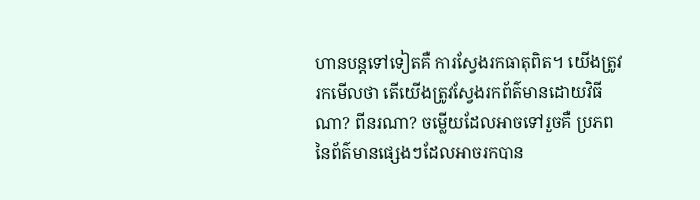ហានបន្តទៅទៀតគឺ ការស្វែងរកធាតុពិត។ យើងត្រូវរកមើលថា តើយើងត្រូវស្វែងរកព័ត៌មានដោយវិធីណា? ពីនរណា? ចម្លើយដែលអាចទៅរួចគឺ ប្រភពនៃព័ត៌មានផ្សេងៗដែលអាចរកបាន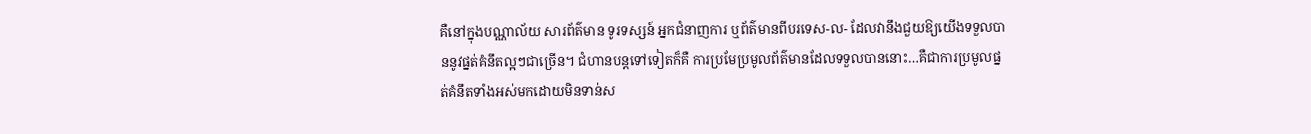គឺនៅក្នុងបណ្ណាល័យ សារព័ត៌មាន ទូរទស្សន៍ អ្នកជំនាញការ ឬព័ត៌មានពីបរទេស-ល- ដែលវានឹងជួយឱ្យយើងទទួលបាននូវផ្នត់គំនឹតល្អៗជាច្រើន។ ជំហានបន្តទៅទៀតក៏គឺ ការប្រមែប្រមូលព័ត៌មានដែលទទួលបាននោះ…គឺជាការប្រមូលផ្នត់គំនឹតទាំងអស់មកដោយមិនទាន់ស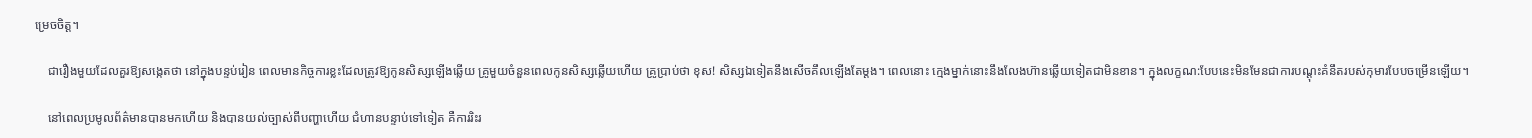ម្រេចចិត្ត។

    ជារឿងមួយដែលគួរឱ្យសង្កេតថា នៅក្នុងបន្ទប់រៀន ពេលមានកិច្ចការខ្លះដែលត្រូវឱ្យកូនសិស្សឡើងឆ្លើយ គ្រូមួយចំនួនពេលកូនសិស្សឆ្លើយហើយ គ្រូប្រាប់ថា ខុស! សិស្សឯទៀតនឹងសើចគឹលឡើងតែម្ដង។ ពេលនោះ ក្មេងម្នាក់នោះនឹងលែងហ៊ានឆ្លើយទៀតជាមិនខាន។ ក្នុងលក្ខណ:បែបនេះមិនមែនជាការបណ្តុះគំនឹតរបស់កុមារបែបចម្រើនឡើយ។

    នៅពេលប្រមូលព័ត៌មានបានមកហើយ និងបានយល់ច្បាស់ពីបញ្ហាហើយ ជំហានបន្ទាប់ទៅទៀត គឺការរិះរ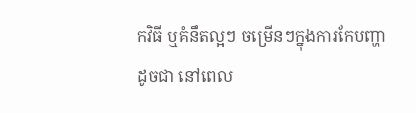កវិធី ឬគំនឹតល្អៗ ចម្រើនៗក្នុងការកែបញ្ហា ដូចជា នៅពេល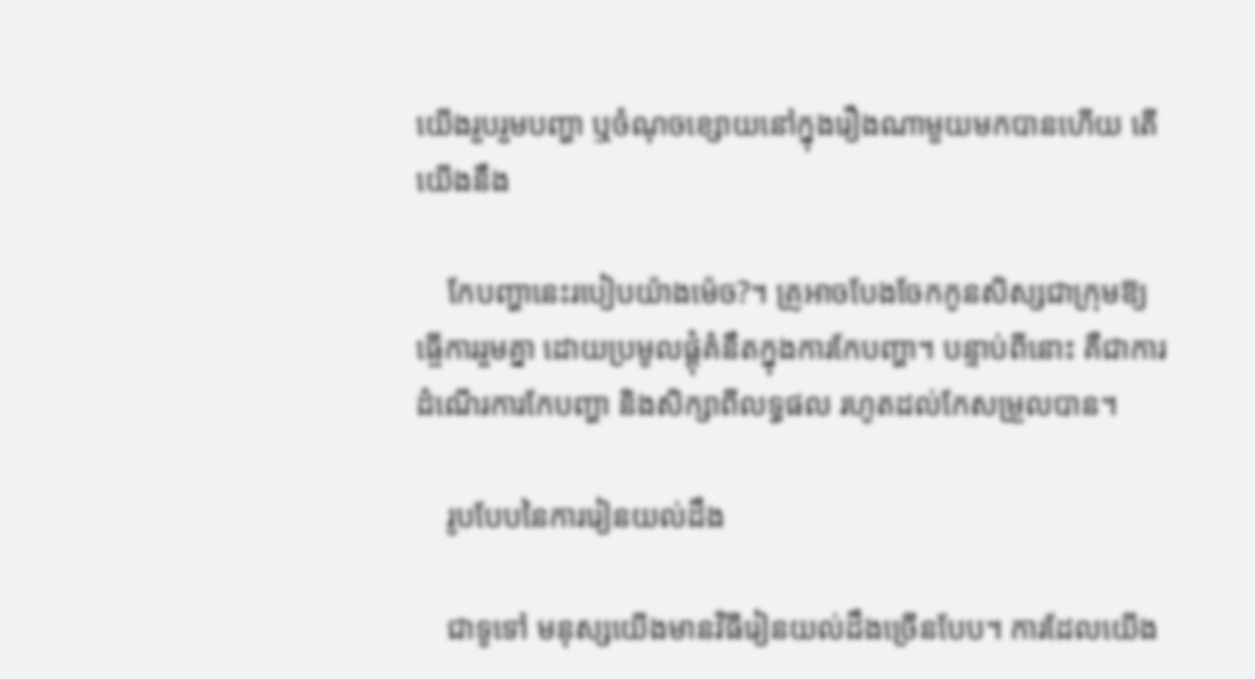យើងរួបរួមបញ្ហា ឬចំណុចខ្សោយនៅក្នុងរឿងណាមួយមកបានហើយ តើយើងនឹង

    កែបញ្ហានេះរបៀបយ៉ាងម៉េច?។ គ្រូអាចបែងចែកកូនសិស្សជាក្រុមឱ្យធ្ចើការរួមគ្នា ដោយប្រមូលផ្តុំគំនឹតក្នុងការកែបញ្ហា។ បន្ទាប់ពីនោះ គឺជាការដំណើរការកែបញ្ហា និងសិក្សាពីលទ្ធផល រហូតដល់កែសម្រួលបាន។

    រូបបែបនៃការរៀនយល់ដឹង

    ជាទូទៅ មនុស្សយើងមានវិធីរៀនយល់ដឹងច្រើនបែប។ ការដែលយើង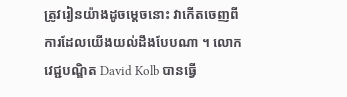ត្រូវរៀនយ៉ាងដូចម្តេចនោះ វាកើតចេញពីការដែលយើងយល់ដឹងបែបណា ។ លោកវេជ្ជបណ្ឌិត David Kolb បានធ្វើ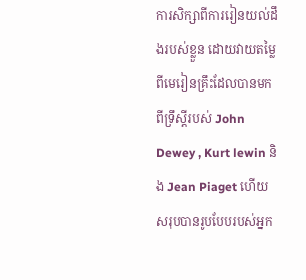ការសិក្សាពីការរៀនយល់ដឹងរបស់ខ្លួន ដោយវាយតម្លៃពីមេរៀនគ្រឹះដែលបានមកពីទ្រឹស្តីរបស់ John Dewey , Kurt lewin និង Jean Piaget ហើយសរុបបានរូបបែបរបស់អ្នក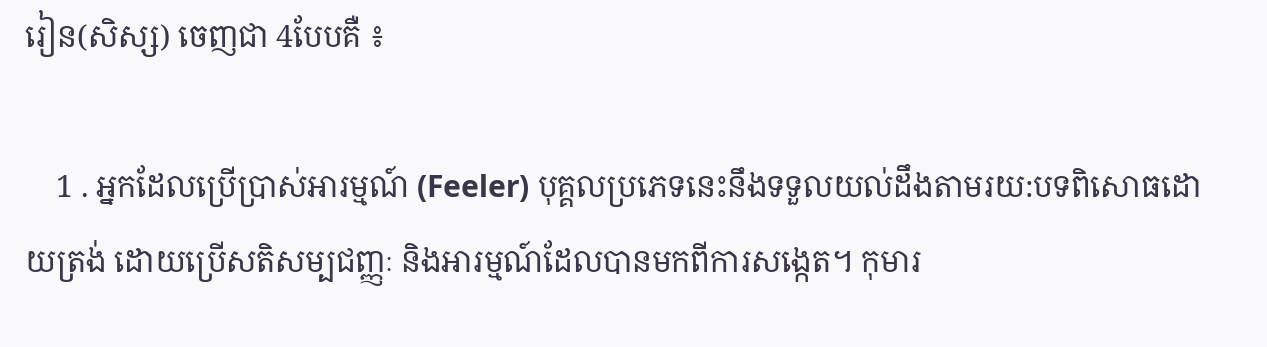រៀន(សិស្ស) ចេញជា 4បែបគឺ ៖

    1 . អ្នកដែលប្រើប្រាស់អារម្មណ៍ (Feeler) បុគ្គលប្រភេទនេះនឹងទទួលយល់ដឹងតាមរយ:បទពិសោធដោយត្រង់ ដោយប្រើសតិសម្បជញ្ញៈ និងអារម្មណ៍ដែលបានមកពីការសង្កេត។ កុមារ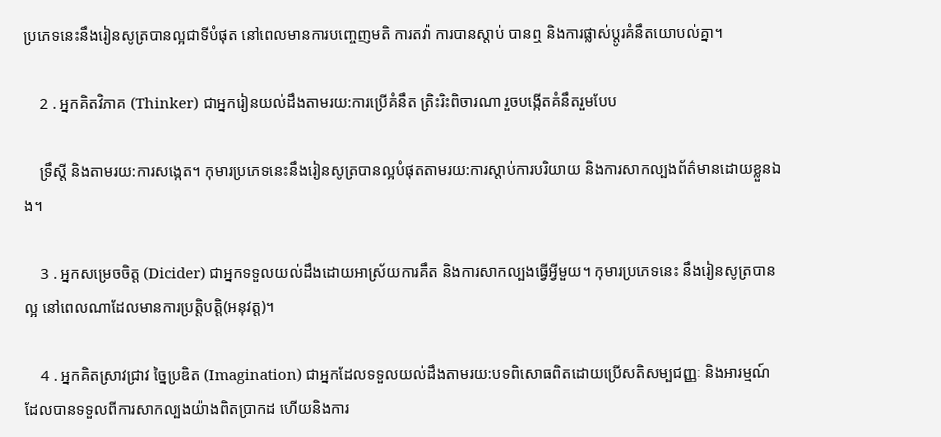ប្រភេទនេះនឹងរៀនសូត្របានល្អជាទីបំផុត នៅពេលមានការបញ្ចេញមតិ ការតវ៉ា ការបានស្តាប់ បានឮ និងការផ្លាស់ប្តូរគំនឹតយោបល់គ្នា។

    2 . អ្នកគិតវិភាគ (Thinker) ជាអ្នករៀនយល់ដឹងតាមរយ:ការប្រើគំនឹត ត្រិះរិះពិចារណា រួចបង្កើតគំនឹតរួមបែប

    ទ្រឹស្តី និងតាមរយ:ការសង្កេត។ កុមារប្រភេទនេះនឹងរៀនសូត្របានល្អបំផុតតាមរយ:ការស្តាប់ការបរិយាយ និងការសាកល្បងព័ត៌មានដោយខ្លួនឯង។

    3 . អ្នកសម្រេចចិត្ត (Dicider) ជាអ្នកទទួលយល់ដឹងដោយអាស្រ័យការគឹត និងការសាកល្បងធ្វើអ្វីមួយ។ កុមារប្រភេទនេះ នឹងរៀនសូត្របានល្អ នៅពេលណាដែលមានការប្រត្តិបត្តិ(អនុវត្ត)។

    4 . អ្នកគិតស្រាវជ្រាវ ច្នៃប្រឌិត (Imagination) ជាអ្នកដែលទទួលយល់ដឹងតាមរយ:បទពិសោធពិតដោយប្រើសតិសម្បជញ្ញៈ និងអារម្មណ៍ដែលបានទទួលពីការសាកល្បងយ៉ាងពិតប្រាកដ ហើយនិងការ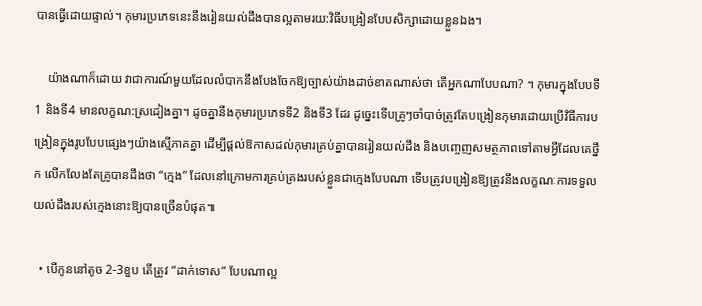បានធ្វើដោយផ្ទាល់។ កុមារប្រភេទនេះនឹងរៀនយល់ដឹងបានល្អតាមរយ:វិធីបង្រៀនបែបសិក្សាដោយខ្លួនឯង។

    យ៉ាងណាក៏ដោយ វាជាការណ៍មួយដែលលំបាកនឹងបែងចែកឱ្យច្បាស់យ៉ាងដាច់ខាតណាស់ថា តើអ្នកណាបែបណា? ។ កុមារក្នុងបែបទី1 និងទី4 មានលក្ខណ:ស្រដៀងគ្នា។ ដូចគ្នានឹងកុមារប្រភេទទី2 និងទី3 ដែរ ដូច្នេះទើបគ្រូៗចាំបាច់ត្រូវតែបង្រៀនកុមារដោយប្រើវិធីការបង្រៀនក្នុងរូបបែបផ្សេងៗយ៉ាងស្មើភាគគ្នា ដើម្បីផ្តល់ឱកាសដល់កុមារគ្រប់គ្នាបានរៀនយល់ដឹង និងបញ្ចេញសមត្ថភាពទៅតាមអ្វីដែលគេថ្នឹក លើកលែងតែគ្រូបានដឹងថា “ក្មេង” ដែលនៅក្រោមការគ្រប់គ្រងរបស់ខ្លួនជាក្មេងបែបណា ទើបត្រូវបង្រៀនឱ្យត្រូវនឹងលក្ខណៈការទទួលយល់ដឹងរបស់ក្មេងនោះឱ្យបានច្រើនបំផុត៕

  • បើកូននៅតូច 2-3ខួប តើត្រូវ “ដាក់ទោស” បែបណាល្អ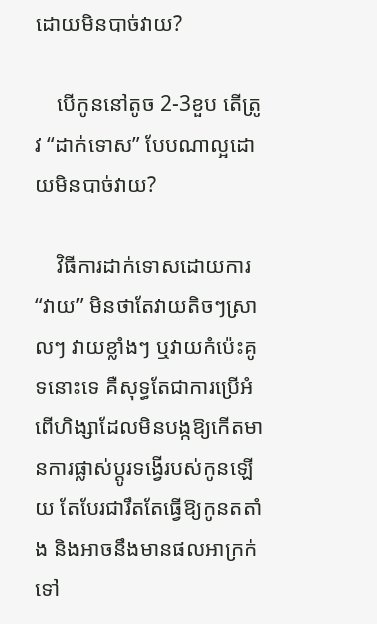ដោយមិនបាច់វាយ?

    បើកូននៅតូច 2-3ខួប តើត្រូវ “ដាក់ទោស” បែបណាល្អដោយមិនបាច់វាយ?

    វិធីការដាក់ទោសដោយការ “វាយ” មិនថាតែវាយតិចៗស្រាលៗ វាយខ្លាំងៗ ឬវាយកំប៉េះគូទនោះទេ គឺសុទ្ធតែជាការប្រើអំពើហិង្សាដែលមិនបង្កឱ្យកើតមានការផ្លាស់ប្ដូរទង្វើរបស់កូនឡើយ តែបែរជារឹតតែធ្វើឱ្យកូនតតាំង និងអាចនឹងមានផលអាក្រក់ទៅ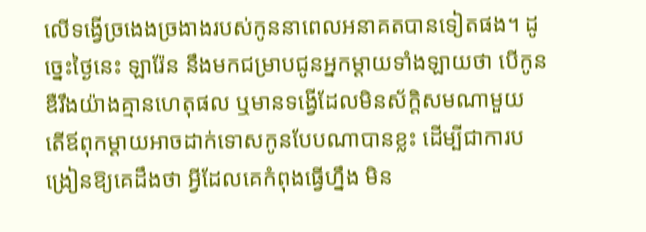លើទង្វើច្រងេងច្រងាងរបស់កូននាពេលអនាគតបានទៀតផង។ ដូច្នេះថ្ងៃនេះ ឡារ៉ែន នឹងមកជម្រាបជូនអ្នកម្ដាយទាំងឡាយថា បើកូនឌឺរឹងយ៉ាងគ្មានហេតុផល ឬមានទង្វើដែលមិនស័ក្តិសមណាមួយ តើឪពុកម្ដាយអាចដាក់ទោសកូនបែបណាបានខ្លះ ដើម្បីជាការបង្រៀនឱ្យគេដឹងថា អ្វីដែលគេកំពុងធ្វើហ្នឹង មិន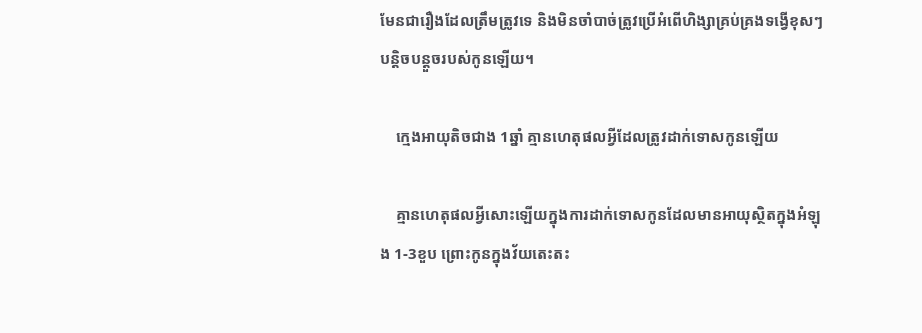មែនជារឿងដែលត្រឹមត្រូវទេ និងមិនចាំបាច់ត្រូវប្រើអំពើហិង្សាគ្រប់គ្រងទង្វើខុសៗបន្តិចបន្តួចរបស់កូនឡើយ។

    ក្មេងអាយុតិចជាង 1ឆ្នាំ គ្មានហេតុផលអ្វីដែលត្រូវដាក់ទោសកូនឡើយ

    គ្មានហេតុផលអ្វីសោះឡើយក្នុងការដាក់ទោសកូនដែលមានអាយុស្ថិតក្នុងអំឡុង 1-3ខួប ព្រោះកូនក្នុងវ័យតេះតះ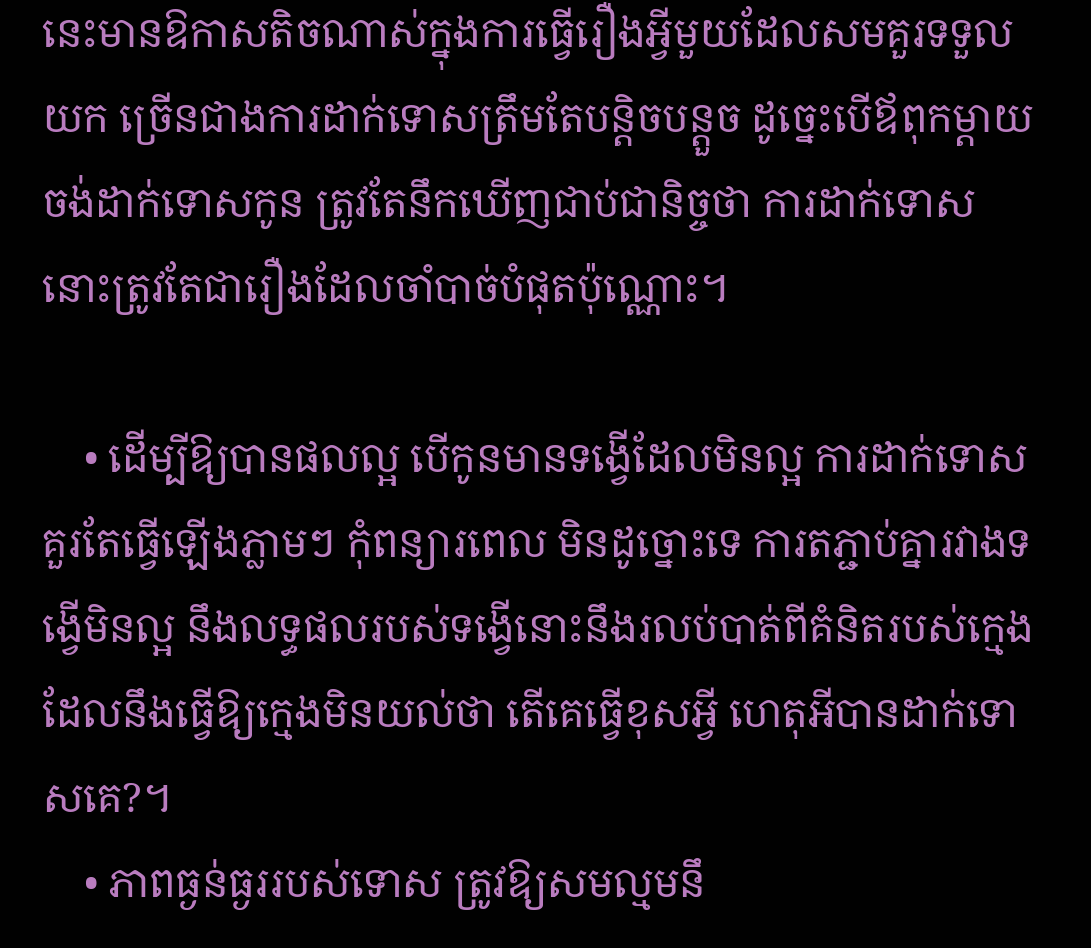នេះមានឱកាសតិចណាស់ក្នុងការធ្វើរឿងអ្វីមួយដែលសមគួរទទួលយក ច្រើនជាងការដាក់ទោសត្រឹមតែបន្តិចបន្តួច ដូច្នេះបើឪពុកម្ដាយចង់ដាក់ទោសកូន ត្រូវតែនឹកឃើញជាប់ជានិច្ចថា ការដាក់ទោសនោះត្រូវតែជារឿងដែលចាំបាច់បំផុតប៉ុណ្ណោះ។

    • ដើម្បីឱ្យបានផលល្អ បើកូនមានទង្វើដែលមិនល្អ ការដាក់ទោសគួរតែធ្វើឡើងភ្លាមៗ កុំពន្យារពេល មិនដូច្នោះទេ ការតភ្ជាប់គ្នារវាងទង្វើមិនល្អ នឹងលទ្ធផលរបស់ទង្វើនោះនឹងរលប់បាត់ពីគំនិតរបស់ក្មេង ដែលនឹងធ្វើឱ្យក្មេងមិនយល់ថា តើគេធ្វើខុសអ្វី ហេតុអីបានដាក់ទោសគេ?។
    • ភាពធ្ងន់ធ្ងររបស់ទោស ត្រូវឱ្យសមល្មមនឹ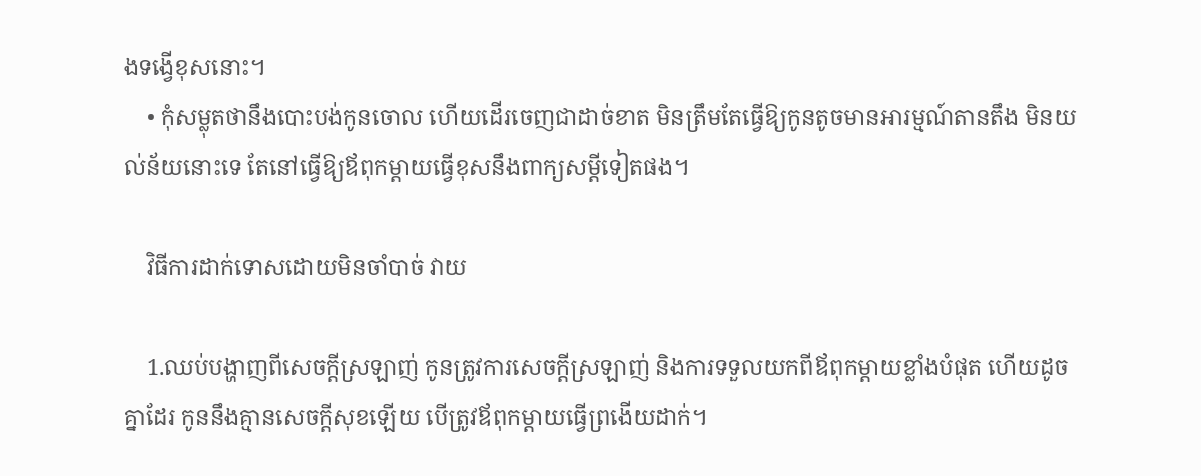ងទង្វើខុសនោះ។
    • កុំសម្លុតថានឹងបោះបង់កូនចោល ហើយដើរចេញជាដាច់ខាត មិនត្រឹមតែធ្វើឱ្យកូនតូចមានអារម្មណ៍តានតឹង មិនយល់ន័យនោះទេ តែនៅធ្វើឱ្យឪពុកម្ដាយធ្វើខុសនឹងពាក្យសម្ដីទៀតផង។

    វិធីការដាក់ទោសដោយមិនចាំបាច់ វាយ

    1.ឈប់បង្ហាញពីសេចក្ដីស្រឡាញ់ កូនត្រូវការសេចក្ដីស្រឡាញ់ និងការទទួលយកពីឪពុកម្ដាយខ្លាំងបំផុត ហើយដូចគ្នាដែរ កូននឹងគ្មានសេចក្ដីសុខឡើយ បើត្រូវឪពុកម្ដាយធ្វើព្រងើយដាក់។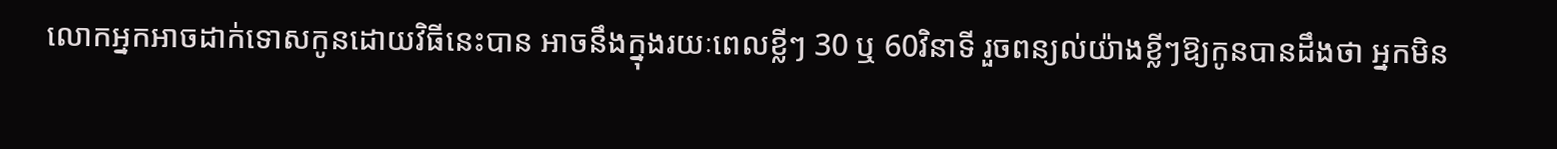លោកអ្នកអាចដាក់ទោសកូនដោយវិធីនេះបាន អាចនឹងក្នុងរយៈពេលខ្លីៗ 30 ឬ 60វិនាទី រួចពន្យល់យ៉ាងខ្លីៗឱ្យកូនបានដឹងថា អ្នកមិន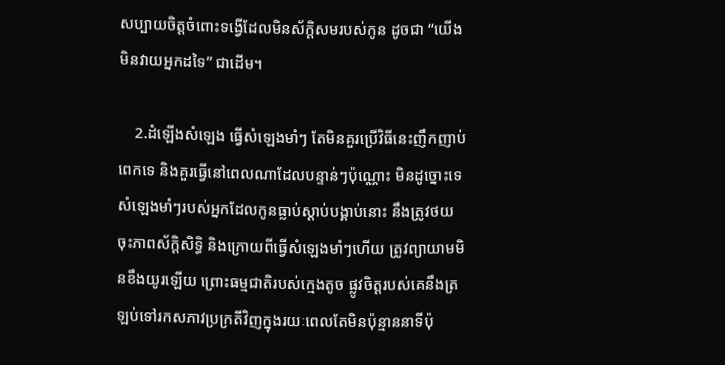សប្បាយចិត្តចំពោះទង្វើដែលមិនស័ក្តិសមរបស់កូន ដូចជា “យើងមិនវាយអ្នកដទៃ” ជាដើម។

    2.ដំឡើងសំឡេង ធ្វើសំឡេងមាំៗ តែមិនគួរប្រើវិធីនេះញឹកញាប់ពេកទេ និងគួរធ្វើនៅពេលណាដែលបន្ទាន់ៗប៉ុណ្ណោះ មិនដូច្នោះទេ សំឡេងមាំៗរបស់អ្នកដែលកូនធ្លាប់ស្ដាប់បង្គាប់នោះ នឹងត្រូវថយចុះភាពស័ក្តិសិទ្ធិ និងក្រោយពីធ្វើសំឡេងមាំៗហើយ ត្រូវព្យាយាមមិនខឹងយូរឡើយ ព្រោះធម្មជាតិរបស់ក្មេងតូច ផ្លូវចិត្តរបស់គេនឹងត្រឡប់ទៅរកសភាវប្រក្រតីវិញក្នុងរយៈពេលតែមិនប៉ុន្មាននាទីប៉ុ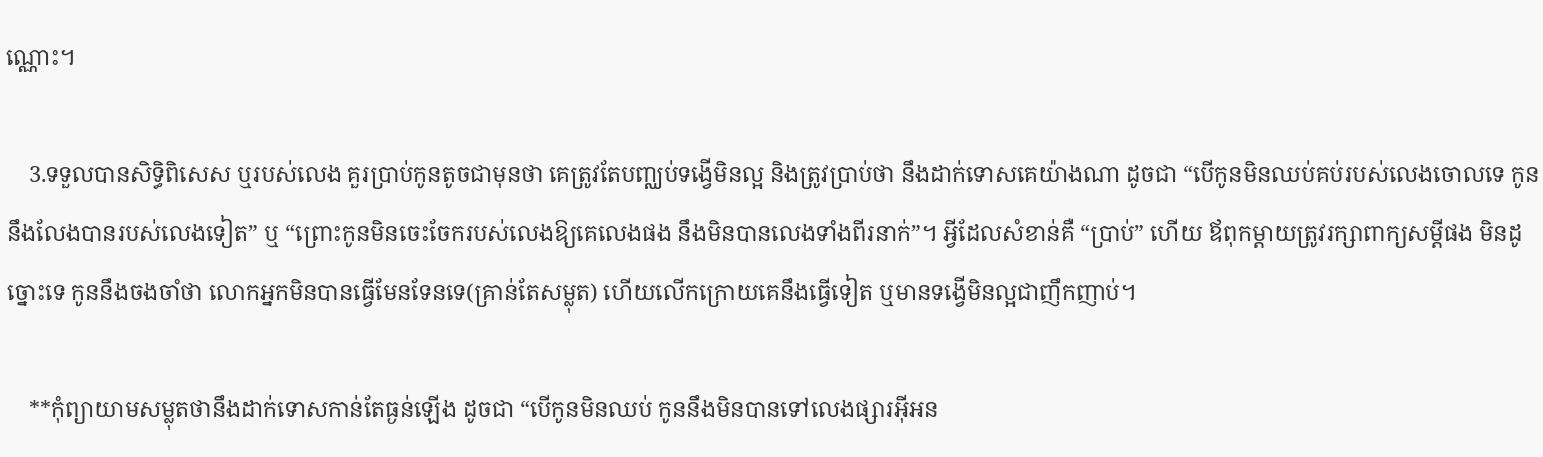ណ្ណោះ។

    3.ទទួលបានសិទ្ធិពិសេស ឬរបស់លេង គួរប្រាប់កូនតូចជាមុនថា គេត្រូវតែបញ្ឈប់ទង្វើមិនល្អ និងត្រូវប្រាប់ថា នឹងដាក់ទោសគេយ៉ាងណា ដូចជា “បើកូនមិនឈប់គប់របស់លេងចោលទេ កូននឹងលែងបានរបស់លេងទៀត” ឬ “ព្រោះកូនមិនចេះចែករបស់លេងឱ្យគេលេងផង នឹងមិនបានលេងទាំងពីរនាក់”។ អ្វីដែលសំខាន់គឺ “ប្រាប់” ហើយ ឪពុកម្ដាយត្រូវរក្សាពាក្យសម្ដីផង មិនដូច្នោះទេ កូននឹងចងចាំថា លោកអ្នកមិនបានធ្វើមែនទែនទេ(គ្រាន់តែសម្លុត) ហើយលើកក្រោយគេនឹងធ្វើទៀត ឬមានទង្វើមិនល្អជាញឹកញាប់។

    **កុំព្យាយាមសម្លុតថានឹងដាក់ទោសកាន់តែធ្ងន់ឡើង ដូចជា “បើកូនមិនឈប់ កូននឹងមិនបានទៅលេងផ្សារអ៊ីអន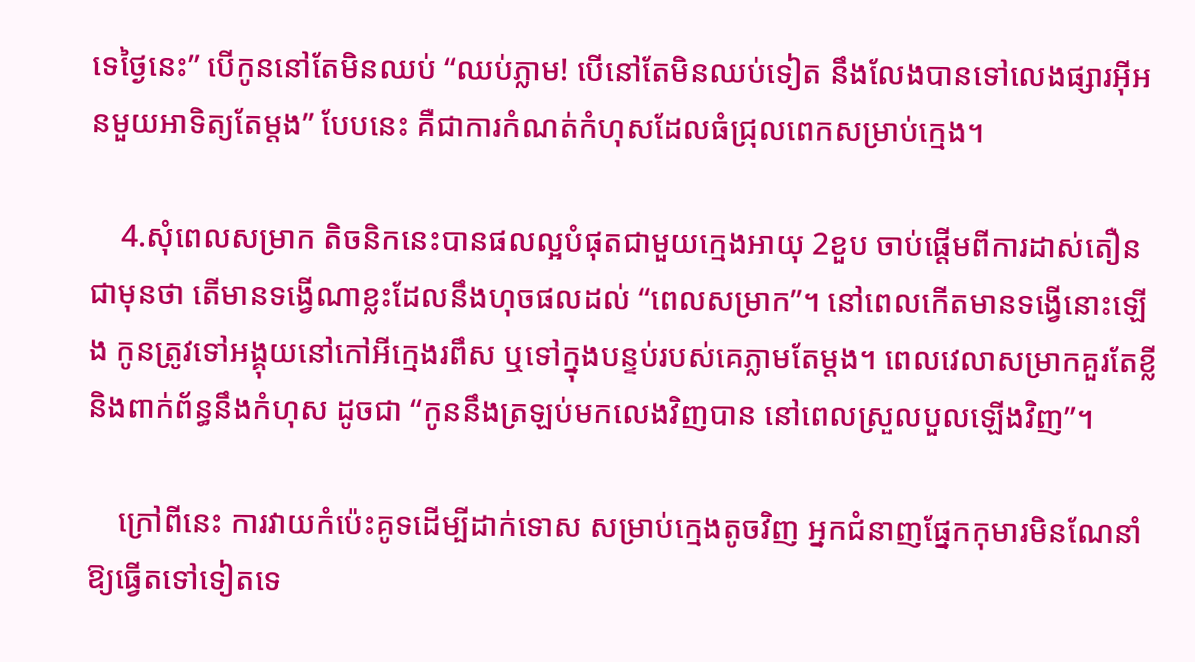ទេថ្ងៃនេះ” បើកូននៅតែមិនឈប់ “ឈប់ភ្លាម! បើនៅតែមិនឈប់ទៀត នឹងលែងបានទៅលេងផ្សារអ៊ីអនមួយអាទិត្យតែម្ដង” បែបនេះ គឺជាការកំណត់កំហុសដែលធំជ្រុលពេកសម្រាប់ក្មេង។

    4.សុំពេលសម្រាក តិចនិកនេះបានផលល្អបំផុតជាមួយក្មេងអាយុ 2ខួប ចាប់ផ្ដើមពីការដាស់តឿនជាមុនថា តើមានទង្វើណាខ្លះដែលនឹងហុចផលដល់ “ពេលសម្រាក”។ នៅពេលកើតមានទង្វើនោះឡើង កូនត្រូវទៅអង្គុយនៅកៅអីក្មេងរពឹស ឬទៅក្នុងបន្ទប់របស់គេភ្លាមតែម្ដង។ ពេលវេលាសម្រាកគួរតែខ្លី និងពាក់ព័ន្ធនឹងកំហុស ដូចជា “កូននឹងត្រឡប់មកលេងវិញបាន នៅពេលស្រួលបួលឡើងវិញ”។

    ក្រៅពីនេះ ការវាយកំប៉េះគូទដើម្បីដាក់ទោស សម្រាប់ក្មេងតូចវិញ អ្នកជំនាញផ្នែកកុមារមិនណែនាំឱ្យធ្វើតទៅទៀតទេ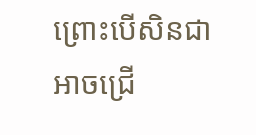ព្រោះបើសិនជាអាចជ្រើ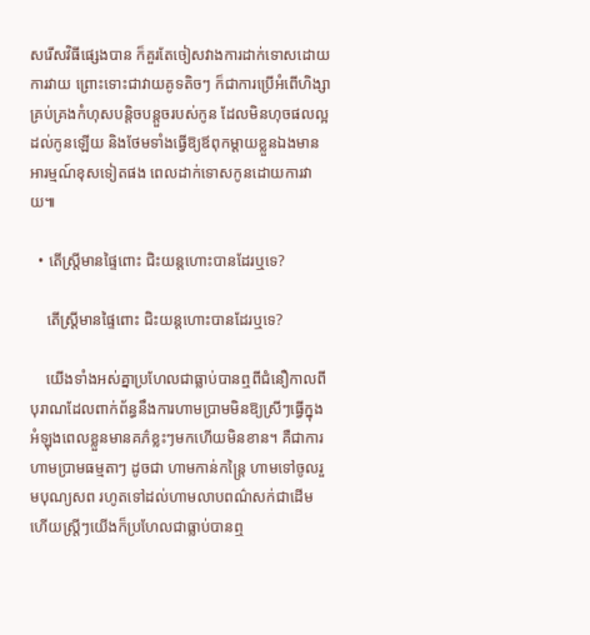សរើសវិធីផ្សេងបាន ក៏គួរតែចៀសវាងការដាក់ទោសដោយការវាយ ព្រោះទោះជាវាយគូទតិចៗ ក៏ជាការប្រើអំពើហិង្សាគ្រប់គ្រងកំហុសបន្តិចបន្តួចរបស់កូន ដែលមិនហុចផលល្អដល់កូនឡើយ និងថែមទាំងធ្វើឱ្យឪពុកម្ដាយខ្លួនឯងមានអារម្មណ៍ខុសទៀតផង ពេលដាក់ទោសកូនដោយការវាយ៕

  • តើស្រ្តីមានផ្ទៃពោះ ជិះយន្តហោះបានដែរឬទេ?

    តើស្រ្តីមានផ្ទៃពោះ ជិះយន្តហោះបានដែរឬទេ?

    យើងទាំងអស់គ្នាប្រហែលជាធ្លាប់បានឮពីជំនឿកាលពីបុរាណដែលពាក់ព័ន្ធនឹងការហាមប្រាមមិនឱ្យស្រីៗធ្វើក្នុងអំឡុងពេលខ្លួនមានគភ៌ខ្លះៗមកហើយមិនខាន។ គឺជាការហាមប្រាមធម្មតាៗ ដូចជា ហាមកាន់កន្ត្រៃ ហាមទៅចូលរួមបុណ្យសព រហូតទៅដល់ហាមលាបពណ៌សក់ជាដើម ហើយស្រ្តីៗយើងក៏ប្រហែលជាធ្លាប់បានឮ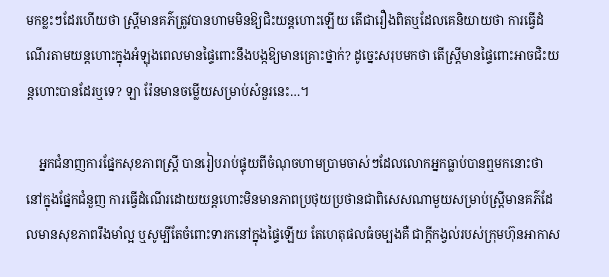មកខ្លះៗដែរហើយថា ស្ត្រីមានគភ៌ត្រូវបានហាមមិនឱ្យជិះយន្តហោះឡើយ តើជារឿងពិតឬដែលគេនិយាយថា ការធ្វើដំណើរតាមយន្តហោះក្នុងអំឡុងពេលមានផ្ទៃពោះនឹងបង្កឱ្យមានគ្រោះថ្នាក់? ដូច្នេះសរុបមកថា តើស្រ្តីមានផ្ទៃពោះអាចជិះយន្តហោះបានដែរឬទេ? ឡា រ៉ែនមានចម្លើយសម្រាប់សំនួរនេះ…។

    អ្នកជំនាញការផ្នែកសុខភាពស្រ្តី បានរៀបរាប់ផ្ទុយពីចំណុចហាមប្រាមចាស់ៗដែលលោកអ្នកធ្លាប់បានឮមកនោះថា នៅក្នុងផ្នែកជំនួញ ការធ្វើដំណើរដោយយន្តហោះមិនមានភាពប្រថុយប្រថានជាពិសេសណាមួយសម្រាប់ស្ត្រីមានគភ៌ដែលមានសុខភាពរឹងមាំល្អ ឬសូម្បីតែចំពោះទារកនៅក្នុងផ្ទៃឡើយ តែហេតុផលធំចម្បងគឺ ជាក្តីកង្វល់របស់ក្រុមហ៊ុនអាកាស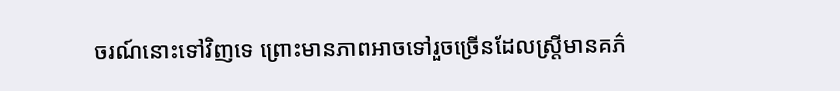ចរណ៍នោះទៅវិញទេ ព្រោះមានភាពអាចទៅរួចច្រើនដែលស្រ្តីមានគភ៌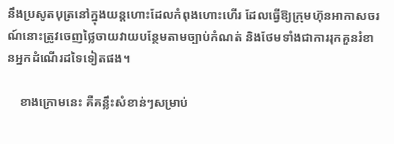នឹងប្រសូតបុត្រនៅក្នុងយន្តហោះដែលកំពុងហោះហើរ ដែលធ្វើឱ្យក្រុមហ៊ុនអាកាសចរណ៍នោះត្រូវចេញថ្លៃចាយវាយបន្ថែមតាមច្បាប់កំណត់ និងថែមទាំងជាការរុកគួនរំខានអ្នកដំណើរដទៃទៀតផង។

    ខាងក្រោមនេះ គឺគន្លឹះសំខាន់ៗសម្រាប់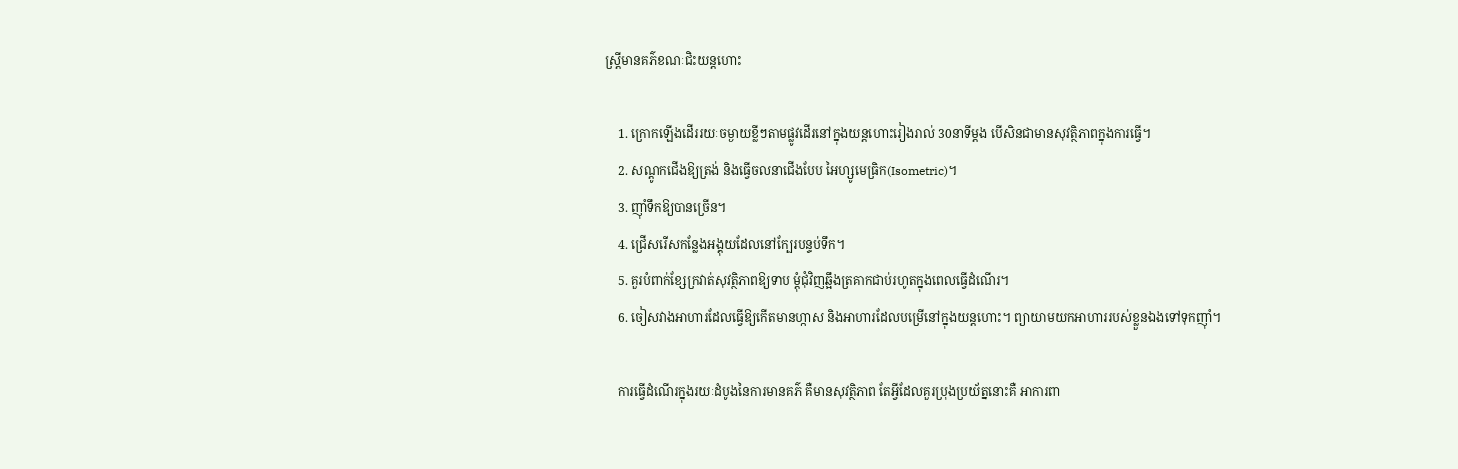ស្រ្តីមានគភ៌ខណៈជិះយន្តហោះ

    1. ក្រោកឡើងដើររយៈចម្ងាយខ្លីៗតាមផ្លូវដើរនៅក្នុងយន្តហោះរៀងរាល់ 30នាទីម្តង បើសិនជាមានសុវត្ថិភាពក្នុងការធ្វើ។
    2. សណ្តូកជើងឱ្យត្រង់ និងធ្វើចលនាជើងបែប អៃហ្សូមេធ្រិក(Isometric)។
    3. ញ៉ាំទឹកឱ្យបានច្រើន។
    4. ជ្រើសរើសកន្លែងអង្គុយដែលនៅក្បែរបន្ទប់ទឹក។
    5. គួរបំពាក់ខ្សែក្រវាត់សុវត្ថិភាពឱ្យទាប ម្តុំជុំវិញឆ្អឹងត្រគាកជាប់រហូតក្នុងពេលធ្វើដំណើរ។
    6. ចៀសវាងអាហារដែលធ្វើឱ្យកើតមានហ្កាស និងអាហារដែលបម្រើនៅក្នុងយន្តហោះ។ ព្យាយាមយកអាហាររបស់ខ្លួនឯងទៅទុកញ៉ាំ។

    ការធ្វើដំណើរក្នុងរយៈដំបូងនៃការមានគភ៌ គឺមានសុវត្ថិភាព តែអ្វីដែលគួរប្រុងប្រយ័ត្ននោះគឺ អាការពា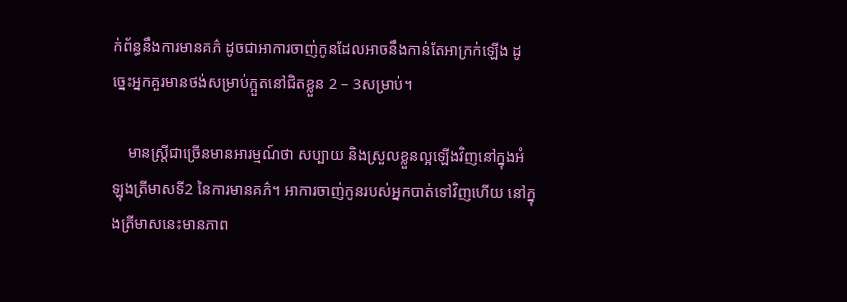ក់ព័ន្ធនឹងការមានគភ៌ ដូចជាអាការចាញ់កូនដែលអាចនឹងកាន់តែអាក្រក់ឡើង ដូច្នេះអ្នកគួរមានថង់សម្រាប់ក្អួតនៅជិតខ្លួន 2 – 3សម្រាប់។

    មានស្រ្តីជាច្រើនមានអារម្មណ៍ថា សប្បាយ និងស្រួលខ្លួនល្អឡើងវិញនៅក្នុងអំឡុងត្រីមាសទី2 នៃការមានគភ៌។ អាការចាញ់កូនរបស់អ្នកបាត់ទៅវិញហើយ នៅក្នុងត្រីមាសនេះមានភាព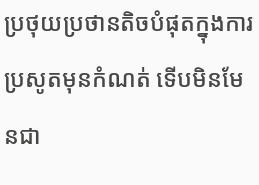ប្រថុយប្រថានតិចបំផុតក្នុងការប្រសូតមុនកំណត់ ទើបមិនមែនជា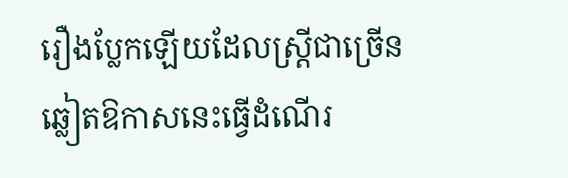រឿងប្លែកឡើយដែលស្រ្តីជាច្រើនឆ្លៀតឱកាសនេះធ្វើដំណើរ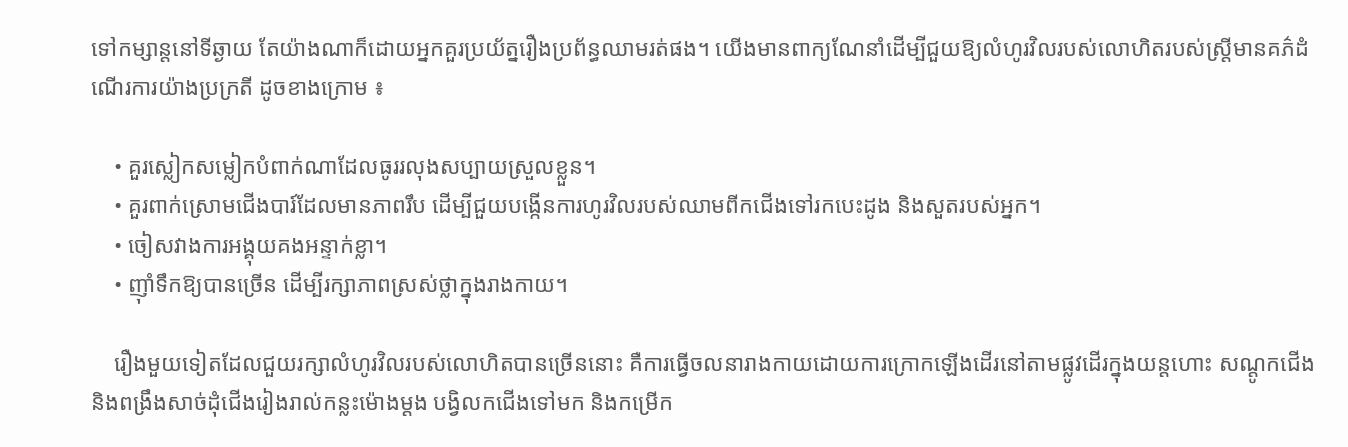ទៅកម្សាន្តនៅទីឆ្ងាយ តែយ៉ាងណាក៏ដោយអ្នកគួរប្រយ័ត្នរឿងប្រព័ន្ធឈាមរត់ផង។ យើងមានពាក្យណែនាំដើម្បីជួយឱ្យលំហូរវិលរបស់លោហិតរបស់ស្រ្តីមានគភ៌ដំណើរការយ៉ាងប្រក្រតី ដូចខាងក្រោម ៖

    • គួរស្លៀកសម្លៀកបំពាក់ណាដែលធូររលុងសប្បាយស្រួលខ្លួន។
    • គួរពាក់ស្រោមជើងបារ៍ដែលមានភាពរឹប ដើម្បីជួយបង្កើនការហូរវិលរបស់ឈាមពីកជើងទៅរកបេះដូង និងសួតរបស់អ្នក។
    • ចៀសវាងការអង្គុយគងអន្ទាក់ខ្លា។
    • ញ៉ាំទឹកឱ្យបានច្រើន ដើម្បីរក្សាភាពស្រស់ថ្លាក្នុងរាងកាយ។

    រឿងមួយទៀតដែលជួយរក្សាលំហូរវិលរបស់លោហិតបានច្រើននោះ គឺការធ្វើចលនារាងកាយដោយការក្រោកឡើងដើរនៅតាមផ្លូវដើរក្នុងយន្តហោះ សណ្តូកជើង និងពង្រឹងសាច់ដុំជើងរៀងរាល់កន្លះម៉ោងម្ដង បង្វិលកជើងទៅមក និងកម្រើក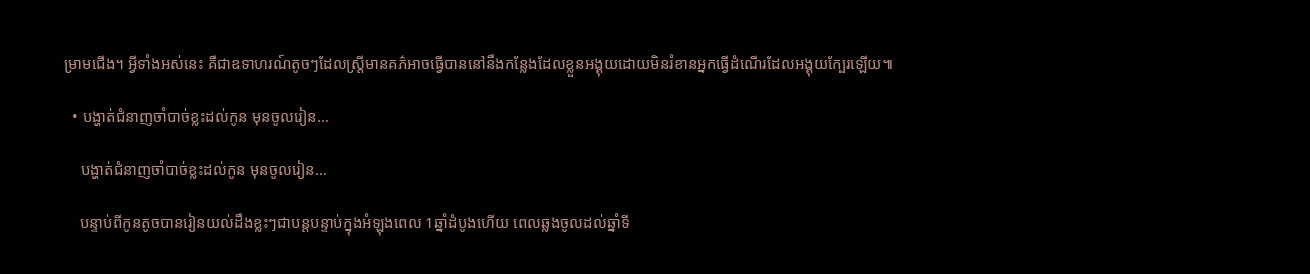ម្រាមជើង។ អ្វីទាំងអស់នេះ គឺជាឧទាហរណ៍តូចៗដែលស្រ្តីមានគភ៌អាចធ្វើបាននៅនឹងកន្លែងដែលខ្លួនអង្គុយដោយមិនរំខានអ្នកធ្វើដំណើរដែលអង្គុយក្បែរឡើយ៕

  • បង្ហាត់ជំនាញចាំបាច់ខ្លះដល់កូន មុនចូលរៀន…

    បង្ហាត់ជំនាញចាំបាច់ខ្លះដល់កូន មុនចូលរៀន…

    បន្ទាប់ពីកូនតូចបានរៀនយល់ដឹងខ្លះៗជាបន្តបន្ទាប់ក្នុងអំឡុងពេល 1ឆ្នាំដំបូងហើយ ពេលឆ្លងចូលដល់ឆ្នាំទី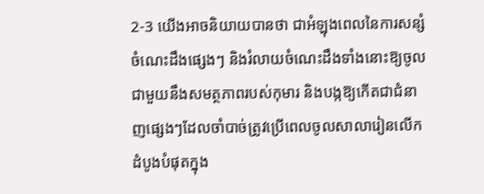2-3 យើងអាចនិយាយបានថា ជាអំឡុងពេលនៃការសន្សំចំណេះដឹងផ្សេងៗ និងរំលាយចំណេះដឹងទាំងនោះឱ្យចូលជាមួយនឹងសមត្ថភាពរបស់កុមារ និងបង្កឱ្យកើតជាជំនាញផ្សេងៗដែលចាំបាច់ត្រូវប្រើពេលចូលសាលារៀនលើកដំបូងបំផុតក្នុង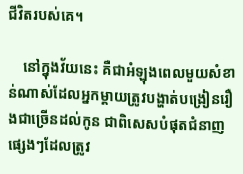ជីវិតរបស់គេ។

    នៅក្នុងវ័យនេះ គឺជាអំឡុងពេលមួយសំខាន់ណាស់ដែលអ្នកម្តាយត្រូវបង្ហាត់បង្រៀនរឿងជាច្រើនដល់កូន ជាពិសេសបំផុតជំនាញផ្សេងៗដែលត្រូវ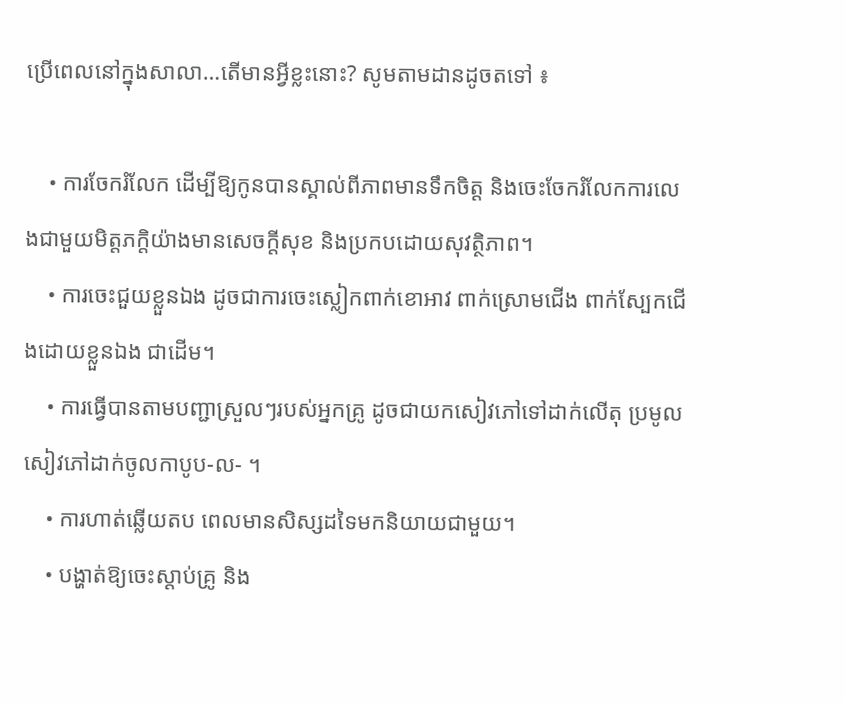ប្រើពេលនៅក្នុងសាលា…តើមានអ្វីខ្លះនោះ? សូមតាមដានដូចតទៅ ៖

    • ការចែករំលែក ដើម្បីឱ្យកូនបានស្គាល់ពីភាពមានទឹកចិត្ត និងចេះចែករំលែកការលេងជាមួយមិត្តភក្តិយ៉ាងមានសេចក្តីសុខ និងប្រកបដោយសុវត្ថិភាព។
    • ការចេះជួយខ្លួនឯង ដូចជាការចេះស្លៀកពាក់ខោអាវ ពាក់ស្រោមជើង ពាក់ស្បែកជើងដោយខ្លួនឯង ជាដើម។
    • ការធ្វើបានតាមបញ្ជាស្រួលៗរបស់អ្នកគ្រូ ដូចជាយកសៀវភៅទៅដាក់លើតុ ប្រមូលសៀវភៅដាក់ចូលកាបូប-ល- ។
    • ការហាត់ឆ្លើយតប ពេលមានសិស្សដទៃមកនិយាយជាមួយ។
    • បង្ហាត់ឱ្យចេះស្តាប់គ្រូ និង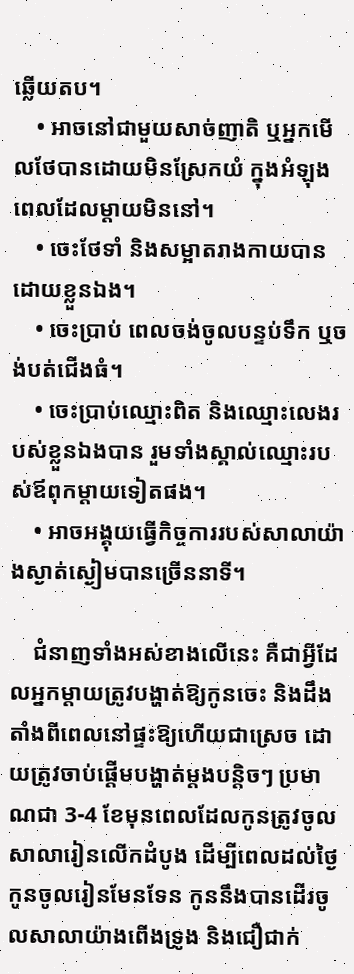ឆ្លើយតប។
    • អាចនៅជាមួយសាច់ញាតិ ឬអ្នកមើលថែបានដោយមិនស្រែកយំ ក្នុងអំឡុងពេលដែលម្តាយមិននៅ។
    • ចេះថែទាំ និងសម្អាតរាងកាយបានដោយខ្លួនឯង។
    • ចេះប្រាប់ ពេលចង់ចូលបន្ទប់ទឹក ឬចង់បត់ជើងធំ។
    • ចេះប្រាប់ឈ្មោះពិត និងឈ្មោះលេងរបស់ខ្លួនឯងបាន រួមទាំងស្គាល់ឈ្មោះរបស់ឪពុកម្តាយទៀតផង។
    • អាចអង្គុយធ្វើកិច្ចការរបស់សាលាយ៉ាងស្ងាត់ស្ងៀមបានច្រើននាទី។

    ជំនាញទាំងអស់ខាងលើនេះ គឺជាអ្វីដែលអ្នកម្តាយត្រូវបង្ហាត់ឱ្យកូនចេះ និងដឹងតាំងពីពេលនៅផ្ទះឱ្យហើយជាស្រេច ដោយត្រូវចាប់ផ្តើមបង្ហាត់ម្តងបន្តិចៗ ប្រមាណជា 3-4 ខែមុនពេលដែលកូនត្រូវចូលសាលារៀនលើកដំបូង ដើម្បីពេលដល់ថ្ងៃកូនចូលរៀនមែនទែន កូននឹងបានដើរចូលសាលាយ៉ាងពើងទ្រូង និងជឿជាក់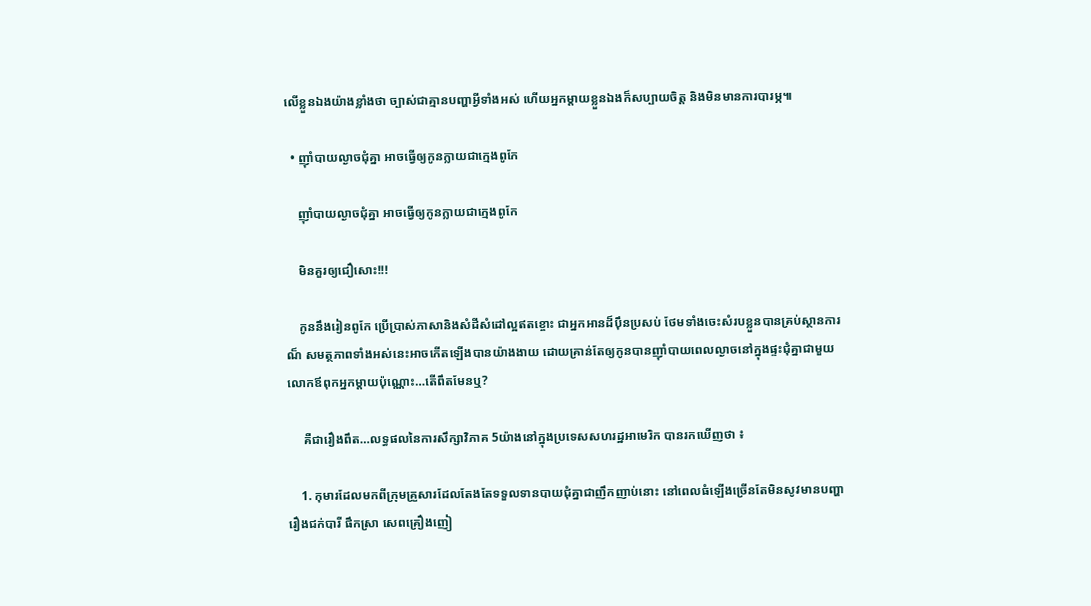លើខ្លួនឯងយ៉ាងខ្លាំងថា ច្បាស់ជាគ្មានបញ្ហាអ្វីទាំងអស់ ហើយអ្នកម្ដាយខ្លួនឯងក៏សប្បាយចិត្ត និងមិនមានការបារម្ភ៕

  • ញ៉ាំបាយល្ងាចជុំគ្នា អាចធ្វើឲ្យកូនក្លាយជាក្មេងពូកែ

    ញ៉ាំបាយល្ងាចជុំគ្នា អាចធ្វើឲ្យកូនក្លាយជាក្មេងពូកែ

    មិនគួរឲ្យជឿសោះ!!!

    កូននឹងរៀនពូកែ ប្រើប្រាស់ភាសានិងសំដីសំដៅល្អឥតខ្ចោះ ជាអ្នកអានដ៏ប៉ឹនប្រសប់ ថែមទាំងចេះសំរបខ្លួនបានគ្រប់ស្ថានការណ៏ សមត្ថភាពទាំងអស់នេះអាចកើតឡើងបានយ៉ាងងាយ ដោយគ្រាន់តែឲ្យកូនបានញ៉ាំបាយពេលល្ងាចនៅក្នុងផ្ទះជុំគ្នាជាមួយលោកឪពុកអ្នកម្តាយប៉ុណ្ណោះ…តើពឹតមែនឬ?

     គឺជារឿងពឹត…លទ្ធផលនៃការសឹក្សាវិភាគ 5យ៉ាងនៅក្នុងប្រទេសសហរដ្ឋអាមេរិក បានរកឃើញថា ៖

    1. កុមារដែលមកពីក្រុមគ្រួសារដែលតែងតែទទួលទានបាយជុំគ្នាជាញឹកញាប់នោះ នៅពេលធំឡើងច្រើនតែមិនសូវមានបញ្ហារឿងជក់បារី ផឹកស្រា សេពគ្រឿងញៀ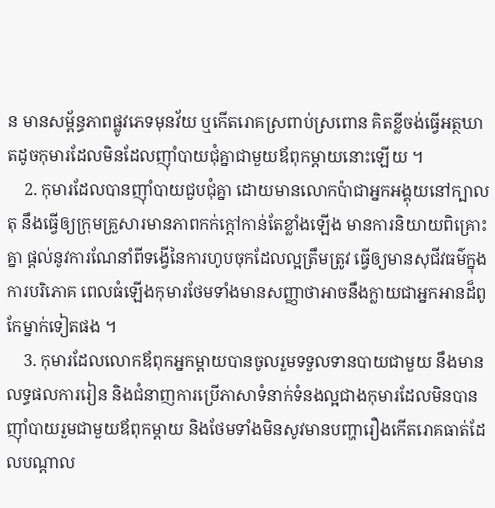ន មានសម្ព័ន្ធភាពផ្លូវភេទមុនវ័យ ឬកើតរោគស្រពាប់ស្រពោន គិតខ្លីចង់ធ្វើអត្ថឃាតដូចកុមារដែលមិនដែលញ៉ាំបាយជុំគ្នាជាមួយឪពុកម្តាយនោះឡើយ ។
    2. កុមារដែលបានញ៉ាំបាយជួបជុំគ្នា ដោយមានលោកប៉ាជាអ្នកអង្គុយនៅក្បាលតុ នឹងធ្វើឲ្យក្រុមគ្រួសារមានភាពកក់ក្តៅកាន់តែខ្លាំងឡើង មានការនិយាយពិគ្រោះគ្នា ផ្តល់នូវការណែនាំពីទង្វើនៃការហូបចុកដែលល្អត្រឹមត្រូវ ធ្វើឲ្យមានសុជីវធម៌ក្នុងការបរិភោគ ពេលធំឡើងកុមារថែមទាំងមានសញ្ញាថាអាចនឹងក្លាយជាអ្នកអានដ៏ពូកែម្នាក់ទៀតផង ។
    3. កុមារដែលលោកឪពុកអ្នកម្តាយបានចូលរួមទទួលទានបាយជាមួយ នឹងមានលទ្ធផលការរៀន និងជំនាញការប្រើភាសាទំនាក់ទំនងល្អជាងកុមារដែលមិនបានញ៉ាំបាយរួមជាមួយឪពុកម្តាយ និងថែមទាំងមិនសូវមានបញ្ហារឿងកើតរោគធាត់ដែលបណ្តាល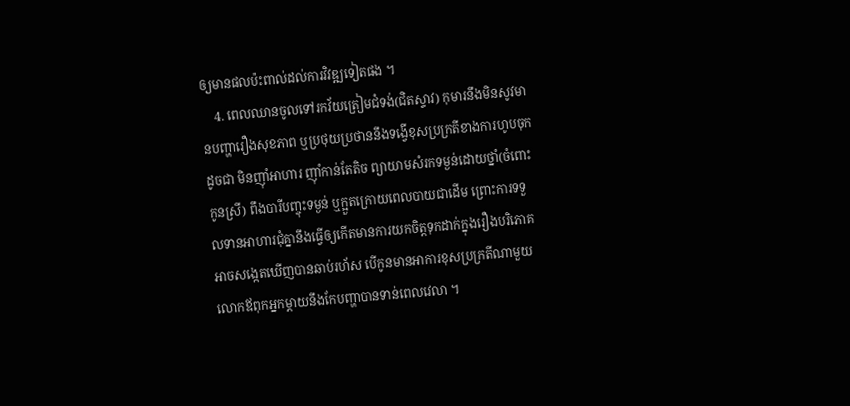ឲ្យមានផលប៉ះពាល់ដល់ការវិវឌ្ឍទៀតផង ។
    4. ពេលឈានចូលទៅរកវ័យត្រៀមជំទង់(ជិតស្ទាវ) កុមារនឹងមិនសូវមានបញ្ហារឿងសុខភាព ឬប្រថុយប្រថាននឹងទង្វើខុសប្រក្រតីខាងការហូបចុក ដូចជា មិនញ៉ាំអាហារ ញ៉ាំកាន់តែតិច ព្យាយាមសំរកទម្ងន់ដោយថ្នាំ(ចំពោះកូនស្រី) ពឹងបារីបញ្ចុះទម្ងន់ ឬក្អួតក្រោយពេលបាយជាដើម ព្រោះការទទួលទានអាហារជុំគ្នានឹងធ្វើឲ្យកើតមានការយកចិត្តទុកដាក់ក្នុងរឿងបរិភោគ អាចសង្កេតឃើញបានឆាប់រហ័ស បើកូនមានអាការខុសប្រក្រតីណាមួយ លោកឪពុកអ្នកម្តាយនឹងកែបញ្ហាបានទាន់ពេលវេលា ។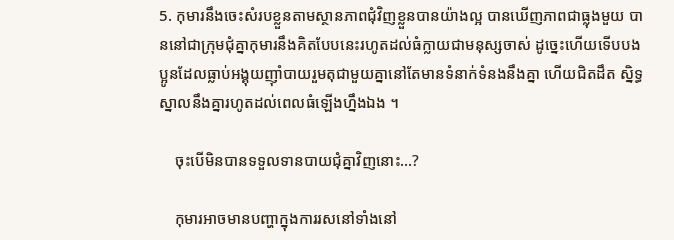5. កុមារនឹងចេះសំរបខ្លួនតាមស្ថានភាពជុំវិញខ្លួនបានយ៉ាងល្អ បានឃើញភាពជាធ្លុងមួយ បាននៅជាក្រុមជុំគ្នាកុមារនឹងគិតបែបនេះរហូតដល់ធំក្លាយជាមនុស្សចាស់ ដូច្នេះហើយទើបបងប្អូនដែលធ្លាប់អង្គុយញ៉ាំបាយរួមតុជាមួយគ្នានៅតែមានទំនាក់ទំនងនឹងគ្នា ហើយជិតដឹត ស្និទ្ធស្នាលនឹងគ្នារហូតដល់ពេលធំឡើងហ្នឹងឯង ។

    ចុះបើមិនបានទទួលទានបាយជុំគ្នាវិញនោះ…?

    កុមារអាចមានបញ្ហាក្នុងការរសនៅទាំងនៅ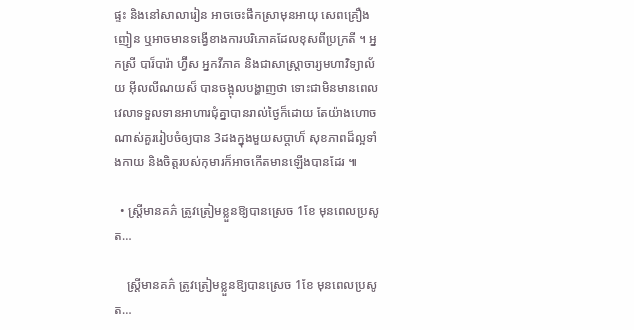ផ្ទះ និងនៅសាលារៀន អាចចេះផឹកស្រាមុនអាយុ សេពគ្រឿងញៀន ឬអាចមានទង្វើខាងការបរិភោគដែលខុសពីប្រក្រតី ។ អ្នកស្រី បារ៏បារ៉ា ហ្វ៊ីស អ្នកវីភាគ និងជាសាស្ត្រាចារ្យមហាវិទ្យាល័យ អ៊ីលលីណយស៏ បានចង្អុលបង្ហាញថា ទោះជាមិនមានពេលវេលាទទួលទានអាហារជុំគ្នាបានរាល់ថ្ងៃក៏ដោយ តែយ៉ាងហោចណាស់គួររៀបចំឲ្យបាន 3ដងក្នុងមួយសប្តាហ៏ សុខភាពដ៏ល្អទាំងកាយ និងចិត្តរបស់កុមារក៏អាចកើតមានឡើងបានដែរ ៕

  • ស្រ្តីមានគភ៌ ត្រូវត្រៀមខ្លួនឱ្យបានស្រេច 1ខែ មុនពេលប្រសូត…

    ស្រ្តីមានគភ៌ ត្រូវត្រៀមខ្លួនឱ្យបានស្រេច 1ខែ មុនពេលប្រសូត…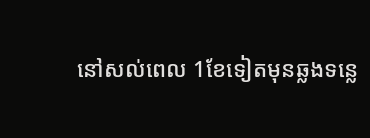នៅសល់ពេល 1ខែទៀតមុនឆ្លងទន្លេ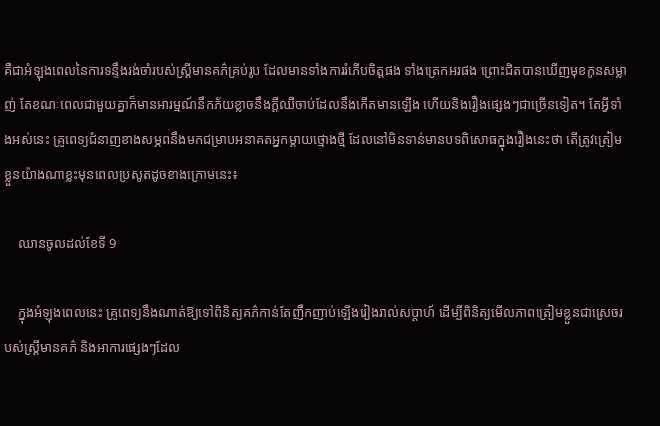គឺជាអំឡុងពេលនៃការទន្ទឹងរង់ចាំរបស់ស្រ្តីមានគភ៌គ្រប់រូប ដែលមានទាំងការរំភើបចិត្តផង ទាំងត្រេកអរផង ព្រោះជិតបានឃើញមុខកូនសម្លាញ់ តែខណៈពេលជាមួយគ្នាក៏មានអារម្មណ៍នឹកភ័យខ្លាចនឹងក្តីឈឺចាប់ដែលនឹងកើតមានឡើង ហើយនិងរឿងផ្សេងៗជាច្រើនទៀត។ តែអ្វីទាំងអស់នេះ គ្រូពេទ្យជំនាញខាងសម្ភពនឹងមកជម្រាបអនាគតអ្នកម្តាយថ្មោងថ្មី ដែលនៅមិនទាន់មានបទពិសោធក្នុងរឿងនេះថា តើត្រូវត្រៀមខ្លួនយ៉ាងណាខ្លះមុនពេលប្រសូតដូចខាងក្រោមនេះ៖

    ឈានចូលដល់ខែទី 9

    ក្នុងអំឡុងពេលនេះ គ្រូពេទ្យនឹងណាត់ឱ្យទៅពិនិត្យគភ៌កាន់តែញឹកញាប់ឡើងរៀងរាល់សប្តាហ៍ ដើម្បីពិនិត្យមើលភាពត្រៀមខ្លួនជាស្រេចរបស់ស្រ្តីមានគភ៌ និងអាការផ្សេងៗដែល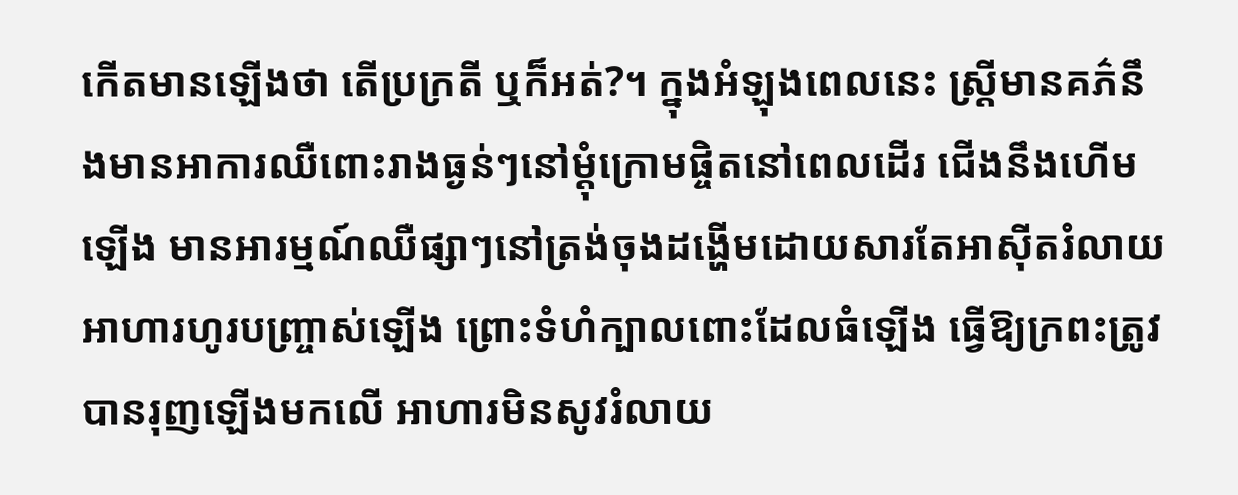កើតមានឡើងថា តើប្រក្រតី ឬក៏អត់?។ ក្នុងអំឡុងពេលនេះ ស្រ្តីមានគភ៌នឹងមានអាការឈឺពោះរាងធ្ងន់ៗនៅម្តុំក្រោមផ្ចិតនៅពេលដើរ ជើងនឹងហើមឡើង មានអារម្មណ៍ឈឺផ្សាៗនៅត្រង់ចុងដង្ហើមដោយសារតែអាស៊ីតរំលាយអាហារហូរបញ្រ្ចាស់ឡើង ព្រោះទំហំក្បាលពោះដែលធំឡើង ធ្វើឱ្យក្រពះត្រូវបានរុញឡើងមកលើ អាហារមិនសូវរំលាយ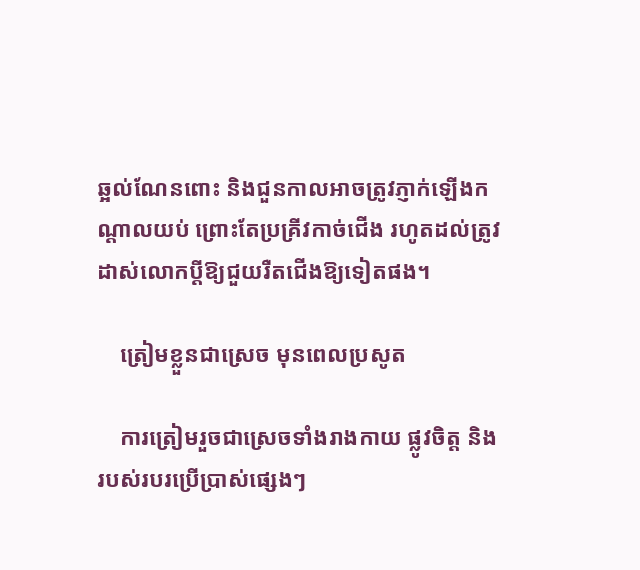ឆ្អល់ណែនពោះ និងជួនកាលអាចត្រូវភ្ញាក់ឡើងកណ្តាលយប់ ព្រោះតែប្រគ្រីវកាច់ជើង រហូតដល់ត្រូវដាស់លោកប្តីឱ្យជួយរឺតជើងឱ្យទៀតផង។

    ត្រៀមខ្លួនជាស្រេច មុនពេលប្រសូត

    ការត្រៀមរួចជាស្រេចទាំងរាងកាយ ផ្លូវចិត្ត និងរបស់របរប្រើប្រាស់ផ្សេងៗ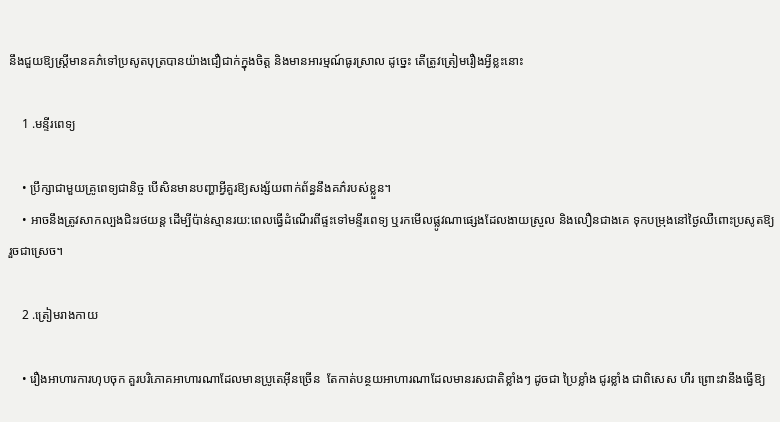នឹងជួយឱ្យស្រ្តីមានគភ៌ទៅប្រសូតបុត្របានយ៉ាងជឿជាក់ក្នុងចិត្ត និងមានអារម្មណ៍ធូរស្រាល ដូច្នេះ តើត្រូវត្រៀមរឿងអ្វីខ្លះនោះ

    1 .មន្ទីរពេទ្យ

    • ប្រឹក្សាជាមួយគ្រូពេទ្យជានិច្ច បើសិនមានបញ្ហាអ្វីគួរឱ្យសង្ស័យពាក់ព័ន្ធនឹងគភ៌របស់ខ្លួន។
    • អាចនឹងត្រូវសាកល្បងជិះរថយន្ត ដើម្បីប៉ាន់ស្មានរយ:ពេលធ្វើដំណើរពីផ្ទះទៅមន្ទីរពេទ្យ ឬរកមើលផ្លូវណាផ្សេងដែលងាយស្រួល និងលឿនជាងគេ ទុកបម្រុងនៅថ្ងៃឈឺពោះប្រសូតឱ្យរួចជាស្រេច។

    2 .ត្រៀមរាងកាយ

    • រឿងអាហារការហុបចុក គួរបរិភោគអាហារណាដែលមានប្រូតេអ៊ីនច្រើន  តែកាត់បន្ថយអាហារណាដែលមានរសជាតិខ្លាំងៗ ដូចជា ប្រៃខ្លាំង ជូរខ្លាំង ជាពិសេស ហឹរ ព្រោះវានឹងធ្វើឱ្យ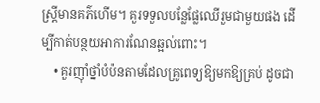ស្រ្តីមានគភ៌ហើម។ គួរទទួលបន្លែផ្លែឈើរួមជាមួយផង ដើម្បីកាត់បន្ថយអាការណែនឆ្អល់ពោះ។
    • គួរញ៉ាំថ្នាំបំប៉នតាមដែលគ្រូពេទ្យឱ្យមកឱ្យគ្រប់ ដូចជា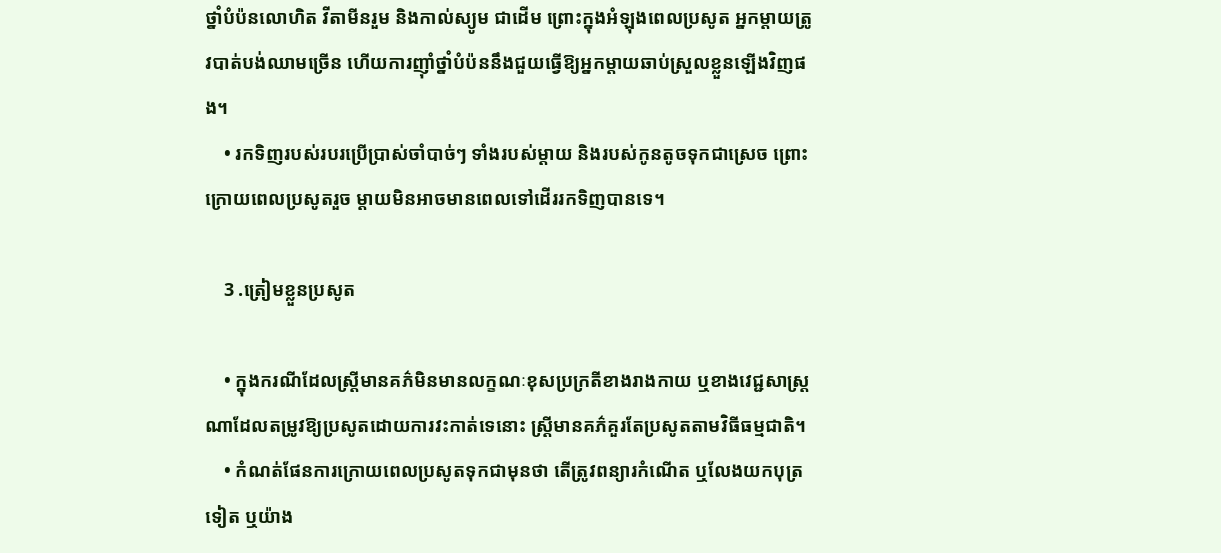ថ្នាំបំប៉នលោហិត វីតាមីនរួម និងកាល់ស្យូម ជាដើម ព្រោះក្នុងអំឡុងពេលប្រសូត អ្នកម្តាយត្រូវបាត់បង់ឈាមច្រើន ហើយការញ៉ាំថ្នាំបំប៉ននឹងជួយធ្វើឱ្យអ្នកម្តាយឆាប់ស្រួលខ្លួនឡើងវិញផង។
    • រកទិញរបស់របរប្រើប្រាស់ចាំបាច់ៗ ទាំងរបស់ម្តាយ និងរបស់កូនតូចទុកជាស្រេច ព្រោះក្រោយពេលប្រសូតរួច ម្តាយមិនអាចមានពេលទៅដើររកទិញបានទេ។

    3 .ត្រៀមខ្លួនប្រសូត

    • ក្នុងករណីដែលស្ត្រីមានគភ៌មិនមានលក្ខណៈខុសប្រក្រតីខាងរាងកាយ ឬខាងវេជ្ជសាស្រ្តណាដែលតម្រូវឱ្យប្រសូតដោយការវះកាត់ទេនោះ ស្ត្រីមានគភ៌គួរតែប្រសូតតាមវិធីធម្មជាតិ។
    • កំណត់ផែនការក្រោយពេលប្រសូតទុកជាមុនថា តើត្រូវពន្យារកំណើត ឬលែងយកបុត្រទៀត ឬយ៉ាង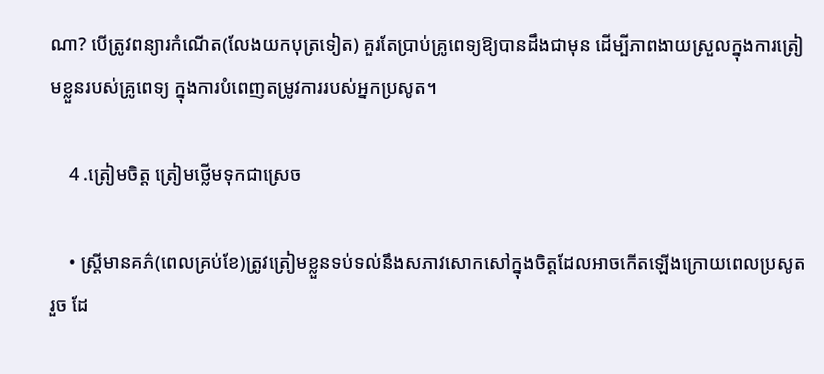ណា? បើត្រូវពន្យារកំណើត(លែងយកបុត្រទៀត) គួរតែប្រាប់គ្រូពេទ្យឱ្យបានដឹងជាមុន ដើម្បីភាពងាយស្រួលក្នុងការត្រៀមខ្លួនរបស់គ្រូពេទ្យ ក្នុងការបំពេញតម្រូវការរបស់អ្នកប្រសូត។

    4 .ត្រៀមចិត្ត ត្រៀមថ្លើមទុកជាស្រេច

    • ស្រ្តីមានគភ៌(ពេលគ្រប់ខែ)ត្រូវត្រៀមខ្លួនទប់ទល់នឹងសភាវសោកសៅក្នុងចិត្តដែលអាចកើតឡើងក្រោយពេលប្រសូតរួច ដែ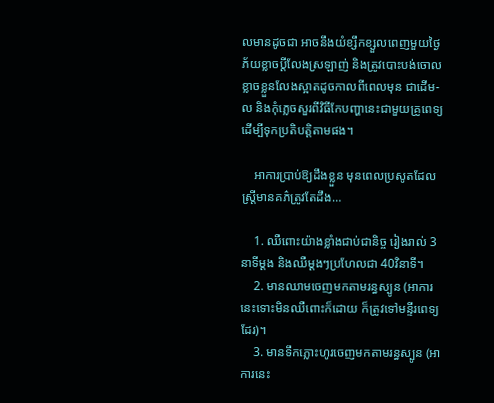លមានដូចជា អាចនឹងយំខ្សឹកខ្សួលពេញមួយថ្ងៃ ភ័យខ្លាចប្តីលែងស្រឡាញ់ និងត្រូវបោះបង់ចោល ខ្លាចខ្លួនលែងស្អាតដូចកាលពីពេលមុន ជាដើម-ល និងកុំភ្លេចសួរពីវិធីកែបញ្ហានេះជាមួយគ្រូពេទ្យដើម្បីទុកប្រតិបត្តិតាមផង។

    អាការប្រាប់ឱ្យដឹងខ្លួន មុនពេលប្រសូតដែលស្រ្តីមានគភ៌ត្រូវតែដឹង…

    1. ឈឺពោះយ៉ាងខ្លាំងជាប់ជានិច្ច រៀងរាល់ 3នាទីម្ដង និងឈឺម្តងៗប្រហែលជា 40វិនាទី។
    2. មានឈាមចេញមកតាមរន្ធស្បូន (អាការនេះទោះមិនឈឺពោះក៏ដោយ ក៏ត្រូវទៅមន្ទីរពេទ្យដែរ)។
    3. មានទឹកភ្លោះហូរចេញមកតាមរន្ធស្បូន (អាការនេះ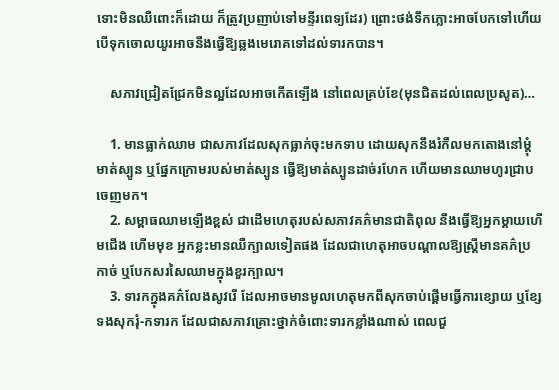ទោះមិនឈឺពោះក៏ដោយ ក៏ត្រូវប្រញាប់ទៅមន្ទីរពេទ្យដែរ) ព្រោះថង់ទឹកភ្លោះអាចបែកទៅហើយ បើទុកចោលយូរអាចនឹងធ្វើឱ្យឆ្លងមេរោគទៅដល់ទារកបាន។

    សភាវជ្រៀតជ្រែកមិនល្អដែលអាចកើតឡើង នៅពេលគ្រប់ខែ(មុនជិតដល់ពេលប្រសូត)…

    1. មានធ្លាក់ឈាម ជាសភាវដែលសុកធ្លាក់ចុះមកទាប ដោយសុកនឹងរំកឹលមកតោងនៅម្តុំមាត់ស្បូន ឬផ្នែកក្រោមរបស់មាត់ស្បូន ធ្វើឱ្យមាត់ស្បូនដាច់រហែក ហើយមានឈាមហូរជ្រាបចេញមក។
    2. សម្ពាធឈាមឡើងខ្ពស់ ជាដើមហេតុរបស់សភាវគភ៌មានជាតិពុល នឹងធ្វើឱ្យអ្នកម្តាយហើមជើង ហើមមុខ អ្នកខ្លះមានឈឺក្បាលទៀតផង ដែលជាហេតុអាចបណ្ដាលឱ្យស្រ្តីមានគភ៌ប្រកាច់ ឬបែកសរសៃឈាមក្នុងខួរក្បាល។
    3. ទារកក្នុងគភ៌លែងសូវរើ ដែលអាចមានមូលហេតុមកពីសុកចាប់ផ្តើមធ្វើការខ្សោយ ឬខ្សែទងសុករុំ-កទារក ដែលជាសភាវគ្រោះថ្នាក់ចំពោះទារកខ្លាំងណាស់ ពេលជួ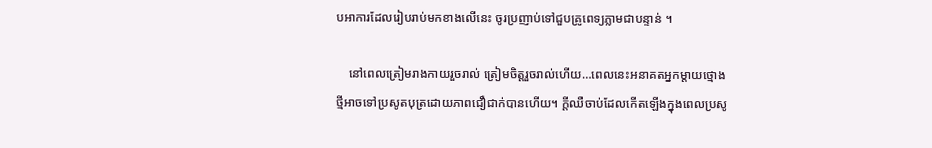បអាការដែលរៀបរាប់មកខាងលើនេះ ចូរប្រញាប់ទៅជួបគ្រូពេទ្យភ្លាមជាបន្ទាន់ ។

    នៅពេលត្រៀមរាងកាយរួចរាល់ ត្រៀមចិត្តរួចរាល់ហើយ…ពេលនេះអនាគតអ្នកម្ដាយថ្មោងថ្មីអាចទៅប្រសូតបុត្រដោយភាពជឿជាក់បានហើយ។ ក្តីឈឺចាប់ដែលកើតឡើងក្នុងពេលប្រសូ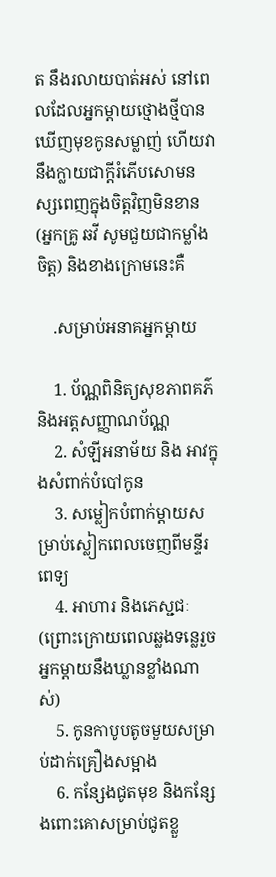ត នឹងរលាយបាត់អស់ នៅពេលដែលអ្នកម្តាយថ្មោងថ្មីបានឃើញមុខកូនសម្លាញ់ ហើយវានឹងក្លាយជាក្តីរំភើបសោមនស្សពេញក្នុងចិត្តវិញមិនខាន(អ្នកគ្រូ ឆវី សូមជួយជាកម្លាំងចិត្ត) និងខាងក្រោមនេះគឺ

    .សម្រាប់អនាគអ្នកម្តាយ

    1. ប័ណ្ណពិនិត្យសុខភាពគភ៌ និងអត្តសញ្ញាណប័ណ្ណ
    2. សំឡីអនាម័យ និង អាវក្នុងសំពាក់បំបៅកូន
    3. សម្លៀកបំពាក់ម្តាយសម្រាប់ស្លៀកពេលចេញពីមន្ទីរពេទ្យ
    4. អាហារ និងភេស្ជជៈ (ព្រោះក្រោយពេលឆ្លងទន្លេរួច អ្នកម្តាយនឹងឃ្លានខ្លាំងណាស់)
    5. កូនកាបូបតូចមួយសម្រាប់ដាក់គ្រឿងសម្អាង
    6. កន្សែងជូតមុខ និងកន្សែងពោះគោសម្រាប់ជូតខ្លួ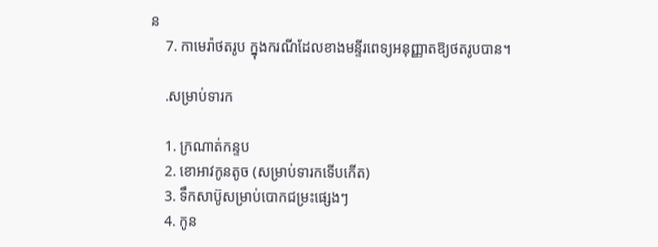ន
    7. កាមេរ៉ាថតរូប ក្នុងករណីដែលខាងមន្ទីរពេទ្យអនុញ្ញាតឱ្យថតរូបបាន។

    .សម្រាប់ទារក

    1. ក្រណាត់កន្ទប
    2. ខោអាវកូនតូច (សម្រាប់ទារកទើបកើត)
    3. ទឹកសាប៊ូសម្រាប់បោកជម្រះផ្សេងៗ
    4. កូន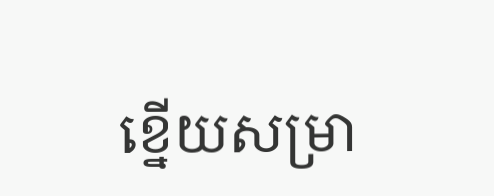ខ្នើយសម្រា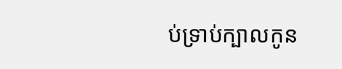ប់ទ្រាប់ក្បាលកូន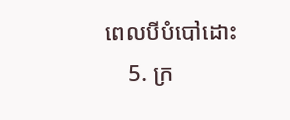ពេលបីបំបៅដោះ
    5. ក្រ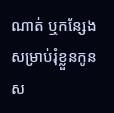ណាត់ ឬកន្សែងសម្រាប់រុំខ្លួនកូនស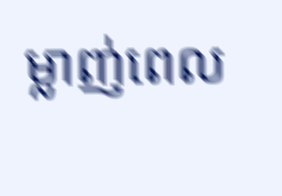ម្លាញ់ពេល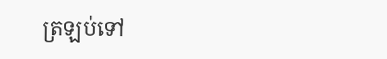ត្រឡប់ទៅ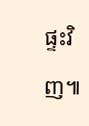ផ្ទះវិញ៕